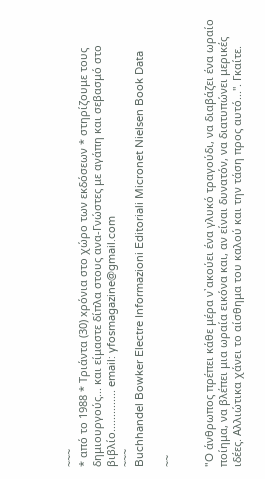~~~
* από το 1988 * Τριάντα (30) xρόνια στο χώρο των εκδόσεων * στηρίζουμε τους δημιουργούς... και είμαστε δίπλα στους ανα-Γνώστες με αγάπη και σεβασμό στο βιβλίο.............. email: yfosmagazine@gmail.com
~~~
Buchhandel Bowker Electre Informazioni Editoriali Micronet Nielsen Book Data

~~


"O άνθρωπος πρέπει κάθε μέρα ν᾽ακούει ένα γλυκό τραγούδι, να διαβάζει ένα ωραίο ποίημα, να βλέπει μια ωραία εικόνα και, αν είναι δυνατόν, να διατυπώνει μερικές ιδέες. Αλλιώτικα χάνει το αίσθημα του καλού και την τάση προς αυτό...". Γκαίτε.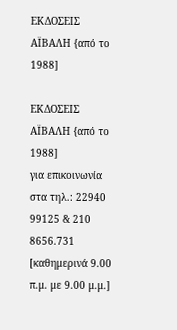ΕΚΔΟΣΕΙΣ ΑΪΒΑΛΗ {από το 1988]

ΕΚΔΟΣΕΙΣ ΑΪΒΑΛΗ {από το 1988]
για επικοινωνία στα τηλ.: 22940 99125 & 210 8656.731 [καθημερινά 9.00 π.μ. με 9.00 μ.μ.]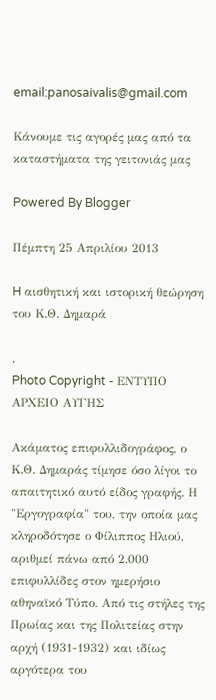email:panosaivalis@gmail.com

Κάνουμε τις αγορές μας από τα καταστήματα της γειτονιάς μας

Powered By Blogger

Πέμπτη 25 Απριλίου 2013

H αισθητική και ιστορική θεώρηση του Κ.Θ. Δημαρά

.
Photo Copyright - ΕΝΤΥΠΟ ΑΡΧΕΙΟ ΑΥΓΗΣ

Ακάματος επιφυλλιδογράφος, ο Κ.Θ. Δημαράς τίμησε όσο λίγοι το απαιτητικό αυτό είδος γραφής. Η "Εργογραφία" του, την οποία μας κληροδότησε ο Φίλιππος Ηλιού, αριθμεί πάνω από 2.000 επιφυλλίδες στον ημερήσιο αθηναϊκό Τύπο. Από τις στήλες της Πρωίας και της Πολιτείας στην αρχή (1931-1932) και ιδίως αργότερα του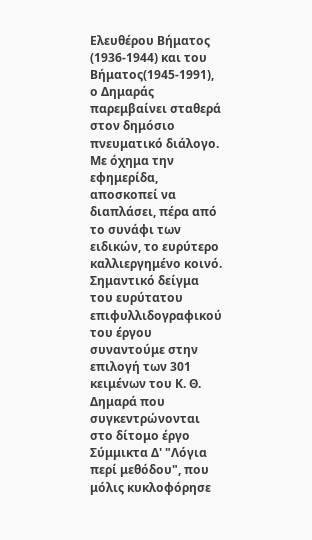Ελευθέρου Βήματος (1936-1944) και του Βήματος(1945-1991), ο Δημαράς παρεμβαίνει σταθερά στον δημόσιο πνευματικό διάλογο. Με όχημα την εφημερίδα, αποσκοπεί να διαπλάσει, πέρα από το συνάφι των ειδικών, το ευρύτερο καλλιεργημένο κοινό.
Σημαντικό δείγμα του ευρύτατου επιφυλλιδογραφικού του έργου συναντούμε στην επιλογή των 301 κειμένων του Κ. Θ. Δημαρά που συγκεντρώνονται στο δίτομο έργο Σύμμικτα Δ' "Λόγια περί μεθόδου", που μόλις κυκλοφόρησε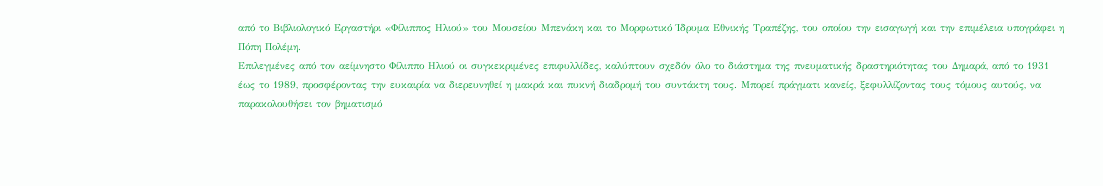από το Βιβλιολογικό Εργαστήρι «Φίλιππος Ηλιού» του Μουσείου Μπενάκη και το Μορφωτικό Ίδρυμα Εθνικής Τραπέζης, του οποίου την εισαγωγή και την επιμέλεια υπογράφει η Πόπη Πολέμη.
Επιλεγμένες από τον αείμνηστο Φίλιππο Ηλιού οι συγκεκριμένες επιφυλλίδες, καλύπτουν σχεδόν όλο το διάστημα της πνευματικής δραστηριότητας του Δημαρά, από το 1931 έως το 1989, προσφέροντας την ευκαιρία να διερευνηθεί η μακρά και πυκνή διαδρομή του συντάκτη τους. Μπορεί πράγματι κανείς, ξεφυλλίζοντας τους τόμους αυτούς, να παρακολουθήσει τον βηματισμό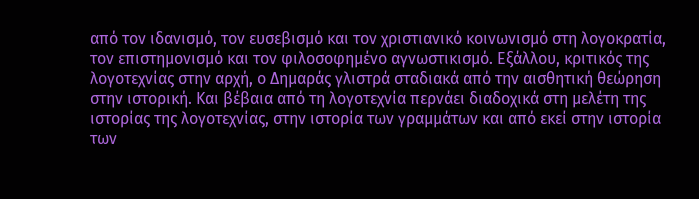από τον ιδανισμό, τον ευσεβισμό και τον χριστιανικό κοινωνισμό στη λογοκρατία, τον επιστημονισμό και τον φιλοσοφημένο αγνωστικισμό. Εξάλλου, κριτικός της λογοτεχνίας στην αρχή, ο Δημαράς γλιστρά σταδιακά από την αισθητική θεώρηση στην ιστορική. Και βέβαια από τη λογοτεχνία περνάει διαδοχικά στη μελέτη της ιστορίας της λογοτεχνίας, στην ιστορία των γραμμάτων και από εκεί στην ιστορία των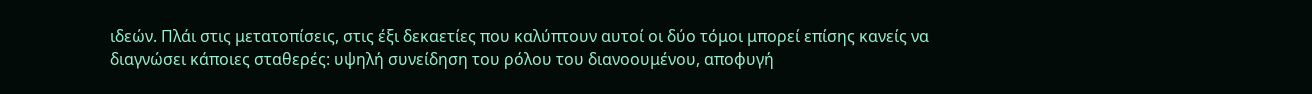ιδεών. Πλάι στις μετατοπίσεις, στις έξι δεκαετίες που καλύπτουν αυτοί οι δύο τόμοι μπορεί επίσης κανείς να διαγνώσει κάποιες σταθερές: υψηλή συνείδηση του ρόλου του διανοουμένου, αποφυγή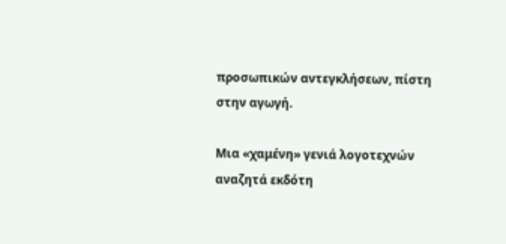προσωπικών αντεγκλήσεων, πίστη στην αγωγή.

Μια «χαμένη» γενιά λογοτεχνών αναζητά εκδότη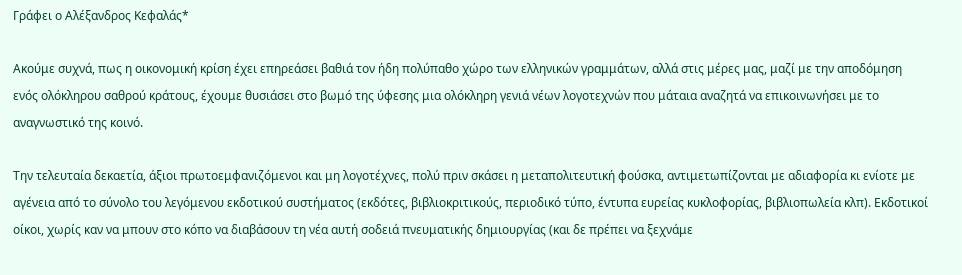Γράφει ο Αλέξανδρος Κεφαλάς*

Ακούμε συχνά, πως η οικονομική κρίση έχει επηρεάσει βαθιά τον ήδη πολύπαθο χώρο των ελληνικών γραμμάτων, αλλά στις μέρες μας, μαζί με την αποδόμηση ενός ολόκληρου σαθρού κράτους, έχουμε θυσιάσει στο βωμό της ύφεσης μια ολόκληρη γενιά νέων λογοτεχνών που μάταια αναζητά να επικοινωνήσει με το αναγνωστικό της κοινό.

Την τελευταία δεκαετία, άξιοι πρωτοεμφανιζόμενοι και μη λογοτέχνες, πολύ πριν σκάσει η μεταπολιτευτική φούσκα, αντιμετωπίζονται με αδιαφορία κι ενίοτε με αγένεια από το σύνολο του λεγόμενου εκδοτικού συστήματος (εκδότες, βιβλιοκριτικούς, περιοδικό τύπο, έντυπα ευρείας κυκλοφορίας, βιβλιοπωλεία κλπ). Εκδοτικοί οίκοι, χωρίς καν να μπουν στο κόπο να διαβάσουν τη νέα αυτή σοδειά πνευματικής δημιουργίας (και δε πρέπει να ξεχνάμε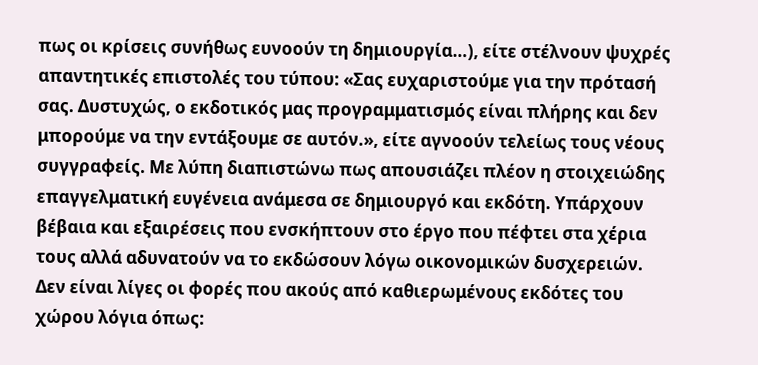πως οι κρίσεις συνήθως ευνοούν τη δημιουργία…), είτε στέλνουν ψυχρές απαντητικές επιστολές του τύπου: «Σας ευχαριστούμε για την πρότασή σας. Δυστυχώς, ο εκδοτικός μας προγραμματισμός είναι πλήρης και δεν μπορούμε να την εντάξουμε σε αυτόν.», είτε αγνοούν τελείως τους νέους συγγραφείς. Με λύπη διαπιστώνω πως απουσιάζει πλέον η στοιχειώδης επαγγελματική ευγένεια ανάμεσα σε δημιουργό και εκδότη. Υπάρχουν βέβαια και εξαιρέσεις που ενσκήπτουν στο έργο που πέφτει στα χέρια τους αλλά αδυνατούν να το εκδώσουν λόγω οικονομικών δυσχερειών. Δεν είναι λίγες οι φορές που ακούς από καθιερωμένους εκδότες του χώρου λόγια όπως: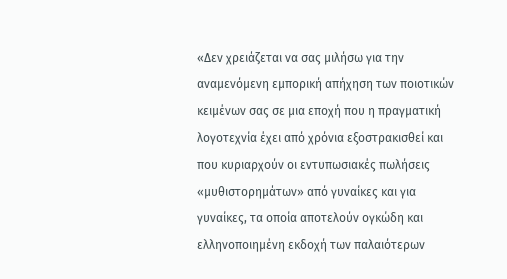«Δεν χρειάζεται να σας μιλήσω για την αναμενόμενη εμπορική απήχηση των ποιοτικών κειμένων σας σε μια εποχή που η πραγματική λογοτεχνία έχει από χρόνια εξοστρακισθεί και που κυριαρχούν οι εντυπωσιακές πωλήσεις «μυθιστορημάτων» από γυναίκες και για γυναίκες, τα οποία αποτελούν ογκώδη και ελληνοποιημένη εκδοχή των παλαιότερων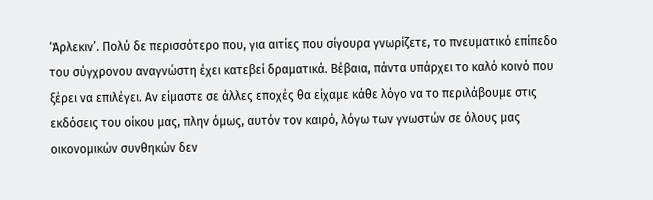‘Άρλεκιν’. Πολύ δε περισσότερο που, για αιτίες που σίγουρα γνωρίζετε, το πνευματικό επίπεδο του σύγχρονου αναγνώστη έχει κατεβεί δραματικά. Βέβαια, πάντα υπάρχει το καλό κοινό που ξέρει να επιλέγει. Αν είμαστε σε άλλες εποχές θα είχαμε κάθε λόγο να το περιλάβουμε στις εκδόσεις του οίκου μας, πλην όμως, αυτόν τον καιρό, λόγω των γνωστών σε όλους μας οικονομικών συνθηκών δεν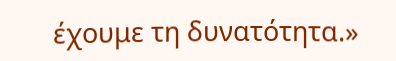έχουμε τη δυνατότητα.»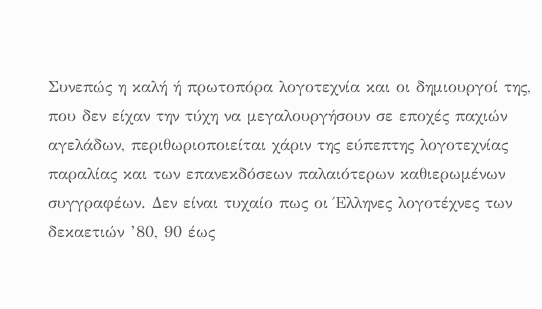Συνεπώς η καλή ή πρωτοπόρα λογοτεχνία και οι δημιουργοί της, που δεν είχαν την τύχη να μεγαλουργήσουν σε εποχές παχιών αγελάδων, περιθωριοποιείται χάριν της εύπεπτης λογοτεχνίας παραλίας και των επανεκδόσεων παλαιότερων καθιερωμένων συγγραφέων. Δεν είναι τυχαίο πως οι Έλληνες λογοτέχνες των δεκαετιών ’80, 90 έως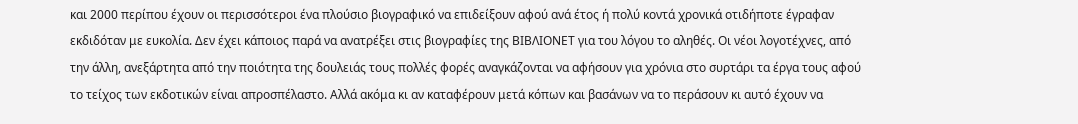και 2000 περίπου έχουν οι περισσότεροι ένα πλούσιο βιογραφικό να επιδείξουν αφού ανά έτος ή πολύ κοντά χρονικά οτιδήποτε έγραφαν εκδιδόταν με ευκολία. Δεν έχει κάποιος παρά να ανατρέξει στις βιογραφίες της ΒΙΒΛΙΟΝΕΤ για του λόγου το αληθές. Οι νέοι λογοτέχνες, από την άλλη, ανεξάρτητα από την ποιότητα της δουλειάς τους πολλές φορές αναγκάζονται να αφήσουν για χρόνια στο συρτάρι τα έργα τους αφού το τείχος των εκδοτικών είναι απροσπέλαστο. Αλλά ακόμα κι αν καταφέρουν μετά κόπων και βασάνων να το περάσουν κι αυτό έχουν να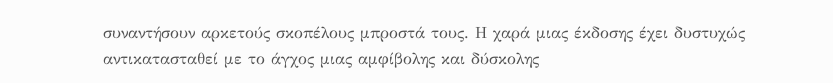συναντήσουν αρκετούς σκοπέλους μπροστά τους. Η χαρά μιας έκδοσης έχει δυστυχώς αντικατασταθεί με το άγχος μιας αμφίβολης και δύσκολης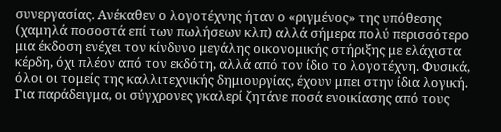συνεργασίας. Ανέκαθεν ο λογοτέχνης ήταν ο «ριγμένος» της υπόθεσης (χαμηλά ποσοστά επί των πωλήσεων κλπ) αλλά σήμερα πολύ περισσότερο μια έκδοση ενέχει τον κίνδυνο μεγάλης οικονομικής στήριξης με ελάχιστα κέρδη, όχι πλέον από τον εκδότη, αλλά από τον ίδιο το λογοτέχνη. Φυσικά, όλοι οι τομείς της καλλιτεχνικής δημιουργίας, έχουν μπει στην ίδια λογική. Για παράδειγμα, οι σύγχρονες γκαλερί ζητάνε ποσά ενοικίασης από τους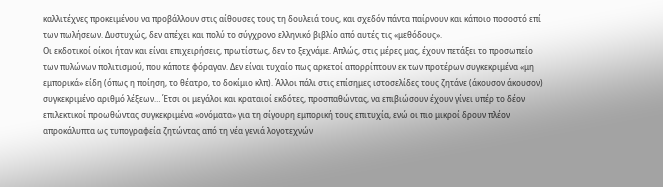καλλιτέχνες προκειμένου να προβάλλουν στις αίθουσες τους τη δουλειά τους, και σχεδόν πάντα παίρνουν και κάποιο ποσοστό επί των πωλήσεων. Δυστυχώς, δεν απέχει και πολύ το σύγχρονο ελληνικό βιβλίο από αυτές τις «μεθόδους».
Οι εκδοτικοί οίκοι ήταν και είναι επιχειρήσεις, πρωτίστως, δεν το ξεχνάμε. Απλώς, στις μέρες μας, έχουν πετάξει το προσωπείο των πυλώνων πολιτισμού, που κάποτε φόραγαν. Δεν είναι τυχαίο πως αρκετοί απορρίπτουν εκ των προτέρων συγκεκριμένα «μη εμπορικά» είδη (όπως η ποίηση, το θέατρο, το δοκίμιο κλπ). Άλλοι πάλι στις επίσημες ιστοσελίδες τους ζητάνε (άκουσον άκουσον) συγκεκριμένο αριθμό λέξεων… Έτσι οι μεγάλοι και κραταιοί εκδότες, προσπαθώντας, να επιβιώσουν έχουν γίνει υπέρ το δέον επιλεκτικοί προωθώντας συγκεκριμένα «ονόματα» για τη σίγουρη εμπορική τους επιτυχία, ενώ οι πιο μικροί δρουν πλέον απροκάλυπτα ως τυπογραφεία ζητώντας από τη νέα γενιά λογοτεχνών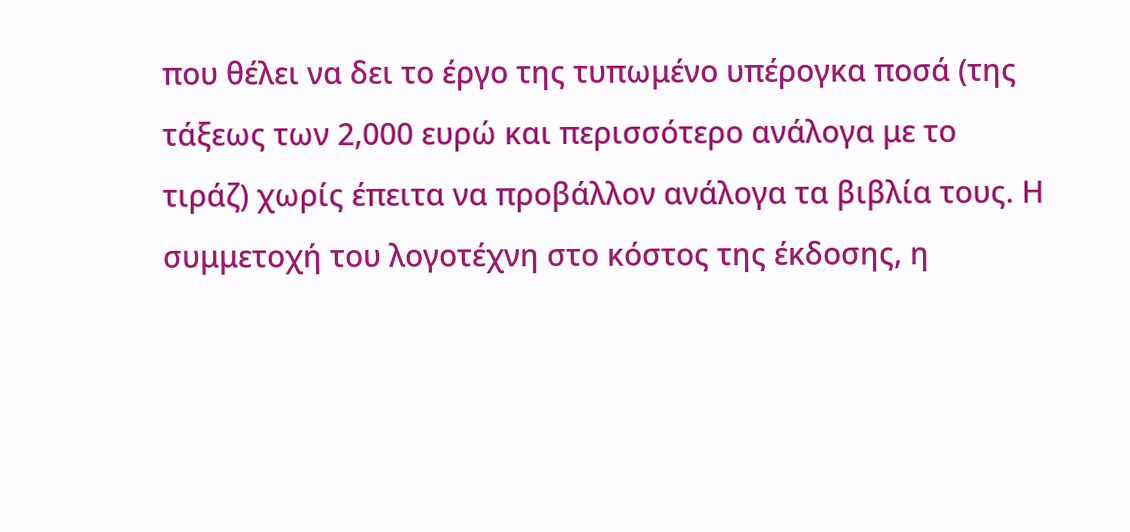που θέλει να δει το έργο της τυπωμένο υπέρογκα ποσά (της τάξεως των 2,000 ευρώ και περισσότερο ανάλογα με το τιράζ) χωρίς έπειτα να προβάλλον ανάλογα τα βιβλία τους. Η συμμετοχή του λογοτέχνη στο κόστος της έκδοσης, η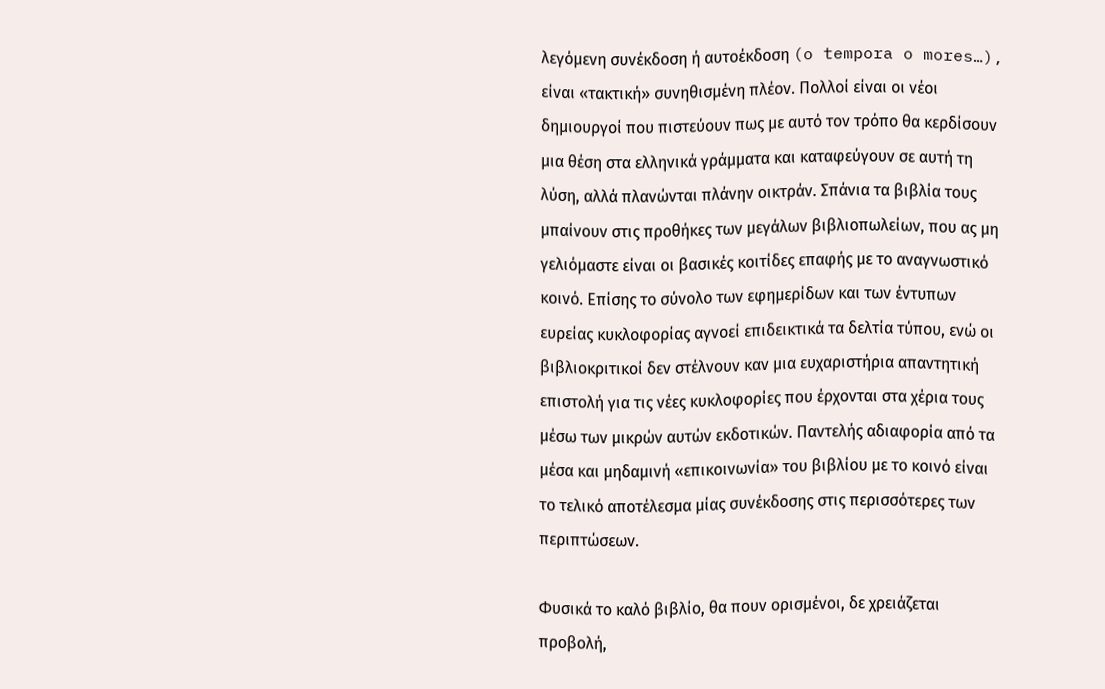λεγόμενη συνέκδοση ή αυτοέκδοση (o tempora o mores…), είναι «τακτική» συνηθισμένη πλέον. Πολλοί είναι οι νέοι δημιουργοί που πιστεύουν πως με αυτό τον τρόπο θα κερδίσουν μια θέση στα ελληνικά γράμματα και καταφεύγουν σε αυτή τη λύση, αλλά πλανώνται πλάνην οικτράν. Σπάνια τα βιβλία τους μπαίνουν στις προθήκες των μεγάλων βιβλιοπωλείων, που ας μη γελιόμαστε είναι οι βασικές κοιτίδες επαφής με το αναγνωστικό κοινό. Επίσης το σύνολο των εφημερίδων και των έντυπων ευρείας κυκλοφορίας αγνοεί επιδεικτικά τα δελτία τύπου, ενώ οι βιβλιοκριτικοί δεν στέλνουν καν μια ευχαριστήρια απαντητική επιστολή για τις νέες κυκλοφορίες που έρχονται στα χέρια τους μέσω των μικρών αυτών εκδοτικών. Παντελής αδιαφορία από τα μέσα και μηδαμινή «επικοινωνία» του βιβλίου με το κοινό είναι το τελικό αποτέλεσμα μίας συνέκδοσης στις περισσότερες των περιπτώσεων.

Φυσικά το καλό βιβλίο, θα πουν ορισμένοι, δε χρειάζεται προβολή,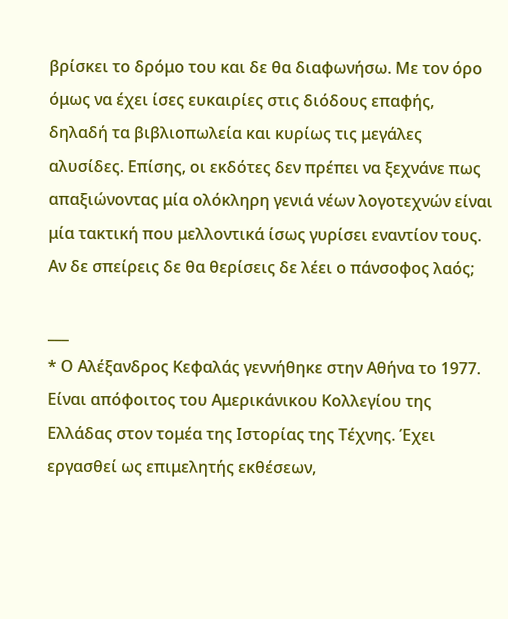βρίσκει το δρόμο του και δε θα διαφωνήσω. Με τον όρο όμως να έχει ίσες ευκαιρίες στις διόδους επαφής, δηλαδή τα βιβλιοπωλεία και κυρίως τις μεγάλες αλυσίδες. Επίσης, οι εκδότες δεν πρέπει να ξεχνάνε πως απαξιώνοντας μία ολόκληρη γενιά νέων λογοτεχνών είναι μία τακτική που μελλοντικά ίσως γυρίσει εναντίον τους. Αν δε σπείρεις δε θα θερίσεις δε λέει ο πάνσοφος λαός;

___
* Ο Αλέξανδρος Κεφαλάς γεννήθηκε στην Αθήνα το 1977. Είναι απόφοιτος του Αμερικάνικου Κολλεγίου της Ελλάδας στον τομέα της Ιστορίας της Τέχνης. Έχει εργασθεί ως επιμελητής εκθέσεων,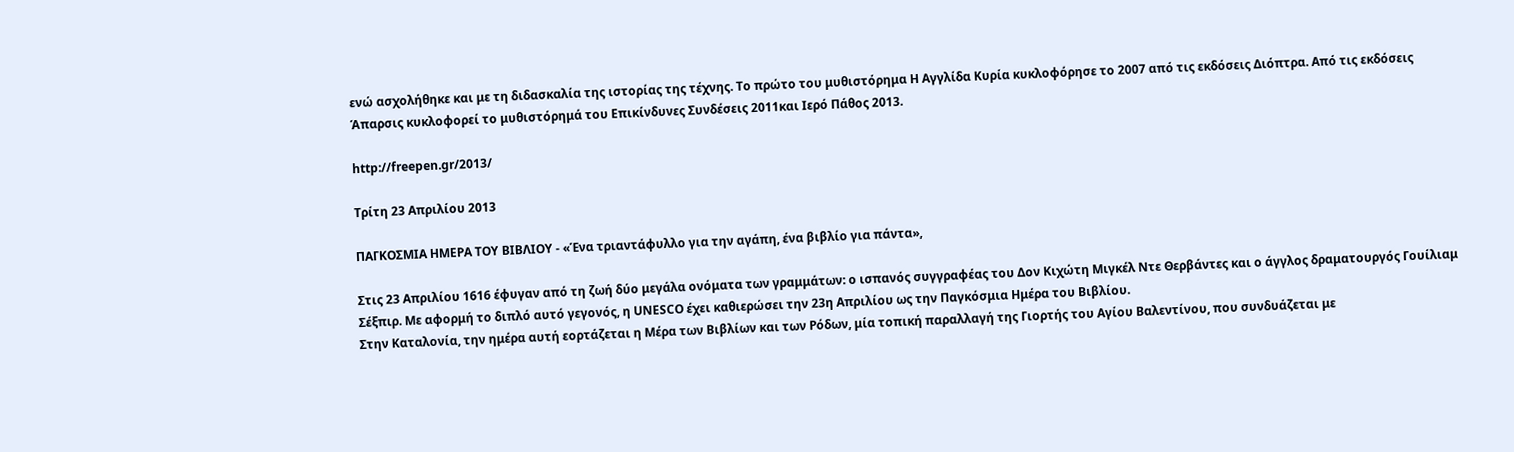ενώ ασχολήθηκε και με τη διδασκαλία της ιστορίας της τέχνης. Το πρώτο του μυθιστόρημα Η Αγγλίδα Κυρία κυκλοφόρησε το 2007 από τις εκδόσεις Διόπτρα. Από τις εκδόσεις Άπαρσις κυκλοφορεί το μυθιστόρημά του Επικίνδυνες Συνδέσεις 2011και Ιερό Πάθος 2013.

http://freepen.gr/2013/

Τρίτη 23 Απριλίου 2013

ΠΑΓΚΟΣΜΙΑ ΗΜΕΡΑ ΤΟΥ ΒΙΒΛΙΟΥ - «Ένα τριαντάφυλλο για την αγάπη, ένα βιβλίο για πάντα»,

Στις 23 Απριλίου 1616 έφυγαν από τη ζωή δύο μεγάλα ονόματα των γραμμάτων: ο ισπανός συγγραφέας του Δον Κιχώτη Μιγκέλ Ντε Θερβάντες και ο άγγλος δραματουργός Γουίλιαμ Σέξπιρ. Με αφορμή το διπλό αυτό γεγονός, η UNESCO έχει καθιερώσει την 23η Απριλίου ως την Παγκόσμια Ημέρα του Βιβλίου.
Στην Καταλονία, την ημέρα αυτή εορτάζεται η Μέρα των Βιβλίων και των Ρόδων, μία τοπική παραλλαγή της Γιορτής του Αγίου Βαλεντίνου, που συνδυάζεται με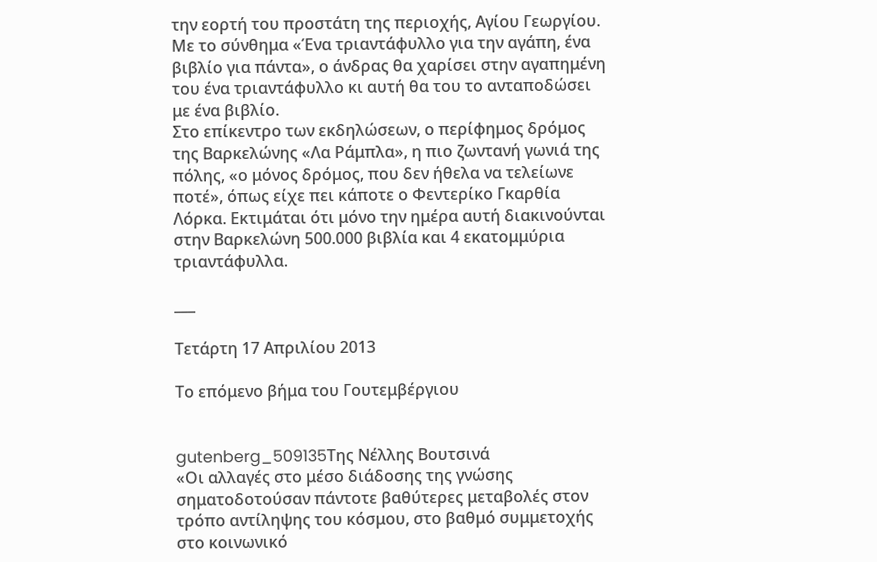την εορτή του προστάτη της περιοχής, Αγίου Γεωργίου. Με το σύνθημα «Ένα τριαντάφυλλο για την αγάπη, ένα βιβλίο για πάντα», ο άνδρας θα χαρίσει στην αγαπημένη του ένα τριαντάφυλλο κι αυτή θα του το ανταποδώσει με ένα βιβλίο.
Στο επίκεντρο των εκδηλώσεων, ο περίφημος δρόμος της Βαρκελώνης «Λα Ράμπλα», η πιο ζωντανή γωνιά της πόλης, «ο μόνος δρόμος, που δεν ήθελα να τελείωνε ποτέ», όπως είχε πει κάποτε ο Φεντερίκο Γκαρθία Λόρκα. Εκτιμάται ότι μόνο την ημέρα αυτή διακινούνται στην Βαρκελώνη 500.000 βιβλία και 4 εκατομμύρια τριαντάφυλλα.

___

Τετάρτη 17 Απριλίου 2013

Το επόμενο βήμα του Γουτεμβέργιου


gutenberg_509135Της Νέλλης Βουτσινά
«Οι αλλαγές στο μέσο διάδοσης της γνώσης σηματοδοτούσαν πάντοτε βαθύτερες μεταβολές στον τρόπο αντίληψης του κόσμου, στο βαθμό συμμετοχής στο κοινωνικό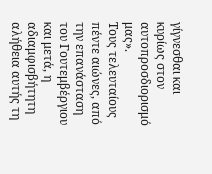γίγνεσθαι και κυρίως στον αυτοπροσδιορισμό μας».
Τους τελευταίους πέντε αιώνες, από την επανάσταση του Γουτεμβέργιου και μετά, η αδιαμφισβήτητη αλήθεια αυτής τη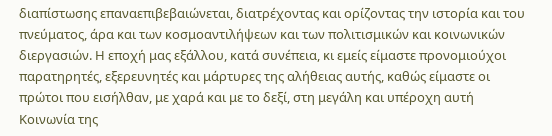διαπίστωσης επαναεπιβεβαιώνεται, διατρέχοντας και ορίζοντας την ιστορία και του πνεύματος, άρα και των κοσμοαντιλήψεων και των πολιτισμικών και κοινωνικών διεργασιών. Η εποχή μας εξάλλου, κατά συνέπεια, κι εμείς είμαστε προνομιούχοι παρατηρητές, εξερευνητές και μάρτυρες της αλήθειας αυτής, καθώς είμαστε οι πρώτοι που εισήλθαν, με χαρά και με το δεξί, στη μεγάλη και υπέροχη αυτή Κοινωνία της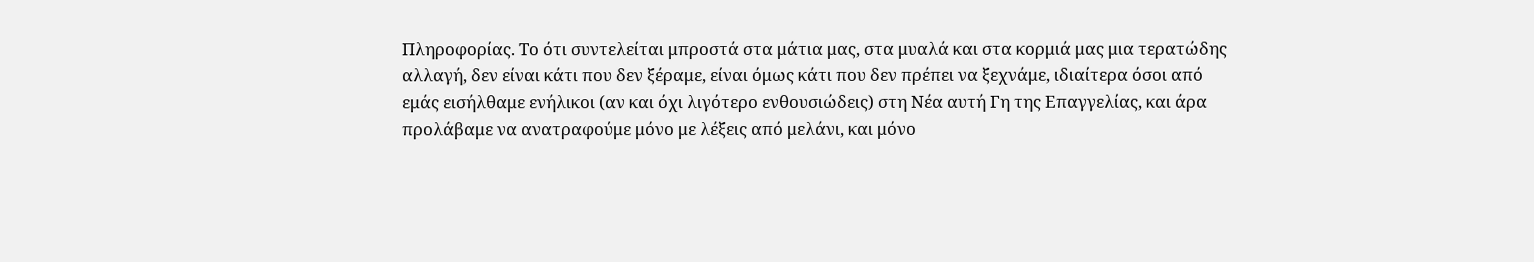Πληροφορίας. Το ότι συντελείται μπροστά στα μάτια μας, στα μυαλά και στα κορμιά μας μια τερατώδης αλλαγή, δεν είναι κάτι που δεν ξέραμε, είναι όμως κάτι που δεν πρέπει να ξεχνάμε, ιδιαίτερα όσοι από εμάς εισήλθαμε ενήλικοι (αν και όχι λιγότερο ενθουσιώδεις) στη Νέα αυτή Γη της Επαγγελίας, και άρα προλάβαμε να ανατραφούμε μόνο με λέξεις από μελάνι, και μόνο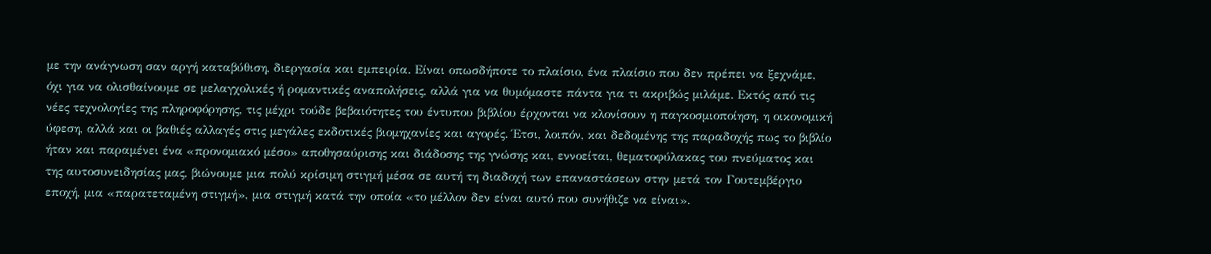με την ανάγνωση σαν αργή καταβύθιση, διεργασία και εμπειρία. Είναι οπωσδήποτε το πλαίσιο, ένα πλαίσιο που δεν πρέπει να ξεχνάμε, όχι για να ολισθαίνουμε σε μελαγχολικές ή ρομαντικές αναπολήσεις, αλλά για να θυμόμαστε πάντα για τι ακριβώς μιλάμε. Εκτός από τις νέες τεχνολογίες της πληροφόρησης, τις μέχρι τούδε βεβαιότητες του έντυπου βιβλίου έρχονται να κλονίσουν η παγκοσμιοποίηση, η οικονομική ύφεση, αλλά και οι βαθιές αλλαγές στις μεγάλες εκδοτικές βιομηχανίες και αγορές. Έτσι, λοιπόν, και δεδομένης της παραδοχής πως το βιβλίο ήταν και παραμένει ένα «προνομιακό μέσο» αποθησαύρισης και διάδοσης της γνώσης και, εννοείται, θεματοφύλακας του πνεύματος και της αυτοσυνειδησίας μας, βιώνουμε μια πολύ κρίσιμη στιγμή μέσα σε αυτή τη διαδοχή των επαναστάσεων στην μετά τον Γουτεμβέργιο εποχή, μια «παρατεταμένη στιγμή», μια στιγμή κατά την οποία «το μέλλον δεν είναι αυτό που συνήθιζε να είναι».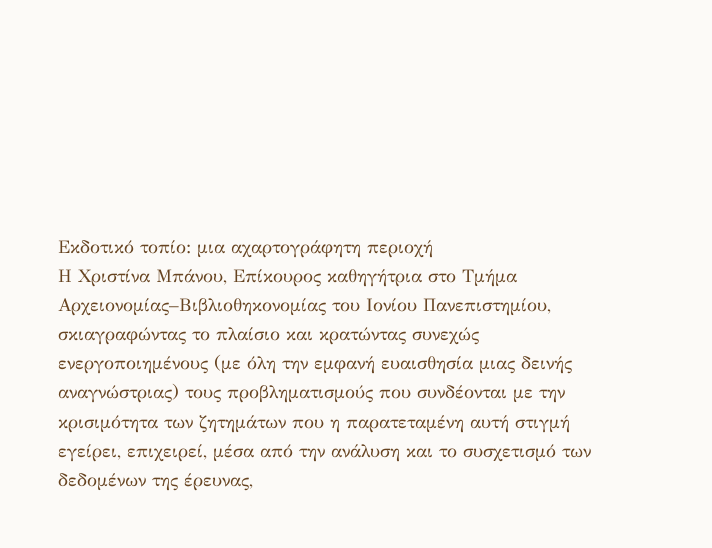Εκδοτικό τοπίο: μια αχαρτογράφητη περιοχή
Η Χριστίνα Μπάνου, Επίκουρος καθηγήτρια στο Τμήμα Αρχειονομίας–Βιβλιοθηκονομίας του Ιονίου Πανεπιστημίου, σκιαγραφώντας το πλαίσιο και κρατώντας συνεχώς ενεργοποιημένους (με όλη την εμφανή ευαισθησία μιας δεινής αναγνώστριας) τους προβληματισμούς που συνδέονται με την κρισιμότητα των ζητημάτων που η παρατεταμένη αυτή στιγμή εγείρει, επιχειρεί, μέσα από την ανάλυση και το συσχετισμό των δεδομένων της έρευνας,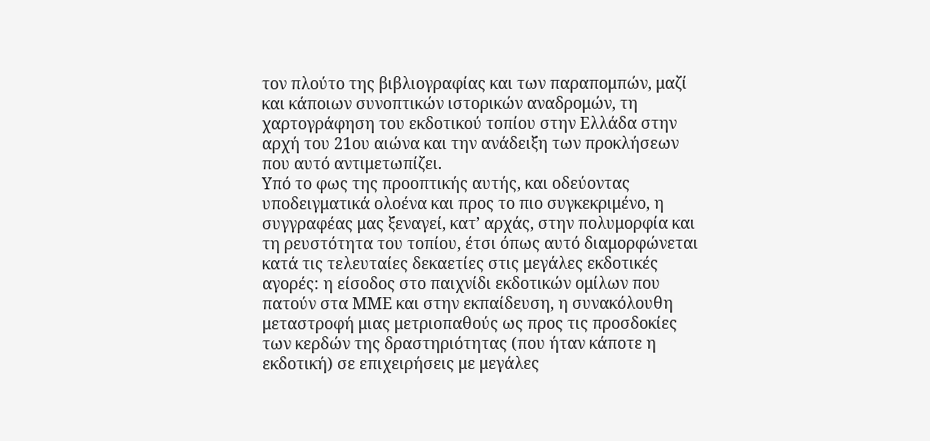τον πλούτο της βιβλιογραφίας και των παραπομπών, μαζί και κάποιων συνοπτικών ιστορικών αναδρομών, τη χαρτογράφηση του εκδοτικού τοπίου στην Ελλάδα στην αρχή του 21ου αιώνα και την ανάδειξη των προκλήσεων που αυτό αντιμετωπίζει.
Υπό το φως της προοπτικής αυτής, και οδεύοντας υποδειγματικά ολοένα και προς το πιο συγκεκριμένο, η συγγραφέας μας ξεναγεί, κατ’ αρχάς, στην πολυμορφία και τη ρευστότητα του τοπίου, έτσι όπως αυτό διαμορφώνεται κατά τις τελευταίες δεκαετίες στις μεγάλες εκδοτικές αγορές: η είσοδος στο παιχνίδι εκδοτικών ομίλων που πατούν στα ΜΜΕ και στην εκπαίδευση, η συνακόλουθη μεταστροφή μιας μετριοπαθούς ως προς τις προσδοκίες των κερδών της δραστηριότητας (που ήταν κάποτε η εκδοτική) σε επιχειρήσεις με μεγάλες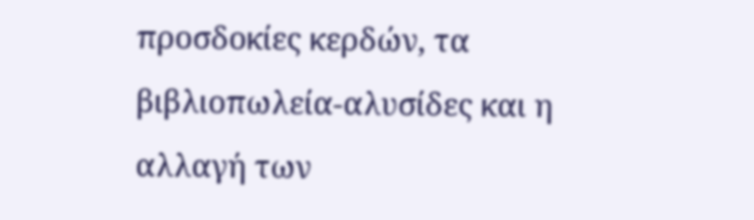προσδοκίες κερδών, τα βιβλιοπωλεία-αλυσίδες και η αλλαγή των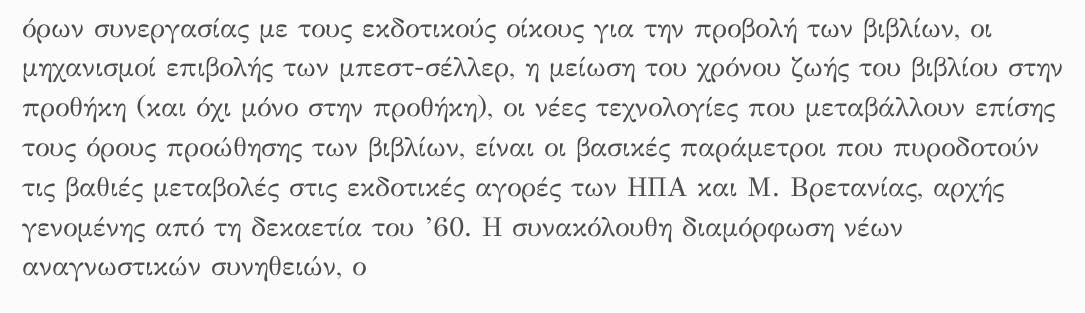όρων συνεργασίας με τους εκδοτικούς οίκους για την προβολή των βιβλίων, οι μηχανισμοί επιβολής των μπεστ-σέλλερ, η μείωση του χρόνου ζωής του βιβλίου στην προθήκη (και όχι μόνο στην προθήκη), οι νέες τεχνολογίες που μεταβάλλουν επίσης τους όρους προώθησης των βιβλίων, είναι οι βασικές παράμετροι που πυροδοτούν τις βαθιές μεταβολές στις εκδοτικές αγορές των ΗΠΑ και Μ. Βρετανίας, αρχής γενομένης από τη δεκαετία του ’60. Η συνακόλουθη διαμόρφωση νέων αναγνωστικών συνηθειών, ο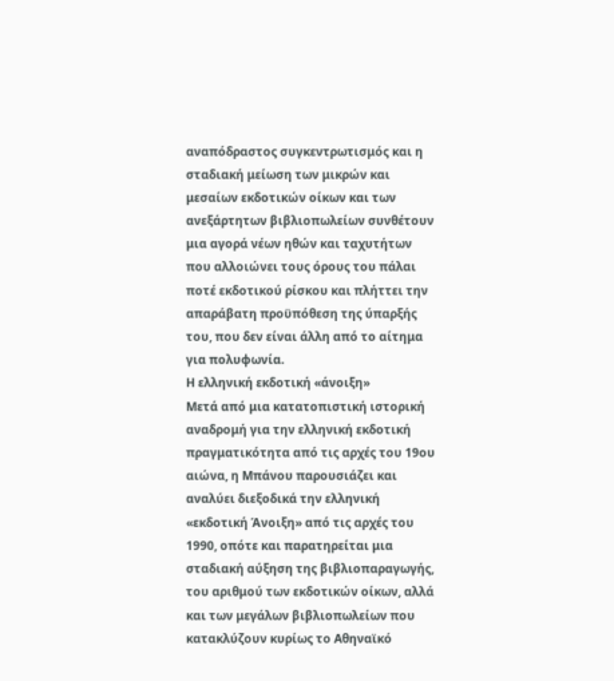αναπόδραστος συγκεντρωτισμός και η σταδιακή μείωση των μικρών και μεσαίων εκδοτικών οίκων και των ανεξάρτητων βιβλιοπωλείων συνθέτουν μια αγορά νέων ηθών και ταχυτήτων που αλλοιώνει τους όρους του πάλαι ποτέ εκδοτικού ρίσκου και πλήττει την απαράβατη προϋπόθεση της ύπαρξής του, που δεν είναι άλλη από το αίτημα για πολυφωνία.
Η ελληνική εκδοτική «άνοιξη»
Μετά από μια κατατοπιστική ιστορική αναδρομή για την ελληνική εκδοτική πραγματικότητα από τις αρχές του 19ου αιώνα, η Μπάνου παρουσιάζει και αναλύει διεξοδικά την ελληνική «εκδοτική Άνοιξη» από τις αρχές του 1990, οπότε και παρατηρείται μια σταδιακή αύξηση της βιβλιοπαραγωγής, του αριθμού των εκδοτικών οίκων, αλλά και των μεγάλων βιβλιοπωλείων που κατακλύζουν κυρίως το Αθηναϊκό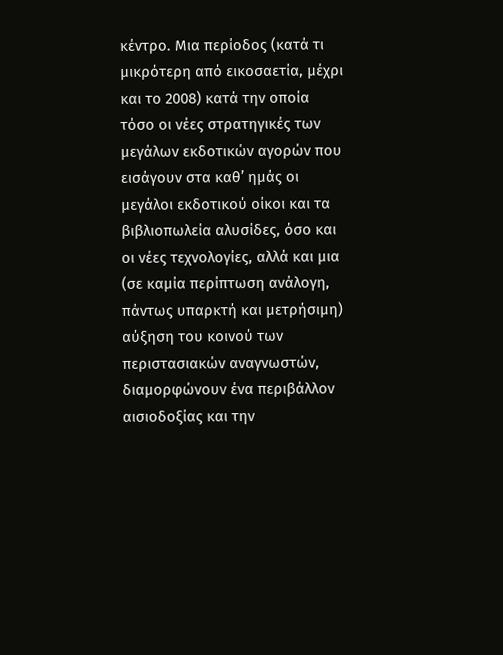κέντρο. Μια περίοδος (κατά τι μικρότερη από εικοσαετία, μέχρι και το 2008) κατά την οποία τόσο οι νέες στρατηγικές των μεγάλων εκδοτικών αγορών που εισάγουν στα καθ’ ημάς οι μεγάλοι εκδοτικού οίκοι και τα βιβλιοπωλεία αλυσίδες, όσο και οι νέες τεχνολογίες, αλλά και μια (σε καμία περίπτωση ανάλογη, πάντως υπαρκτή και μετρήσιμη) αύξηση του κοινού των περιστασιακών αναγνωστών, διαμορφώνουν ένα περιβάλλον αισιοδοξίας και την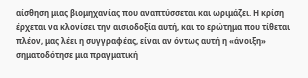αίσθηση μιας βιομηχανίας που αναπτύσσεται και ωριμάζει. Η κρίση έρχεται να κλονίσει την αισιοδοξία αυτή, και το ερώτημα που τίθεται πλέον, μας λέει η συγγραφέας, είναι αν όντως αυτή η «άνοιξη» σηματοδότησε μια πραγματική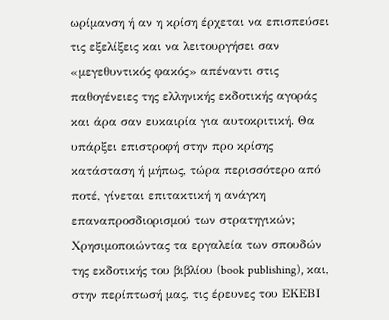ωρίμανση ή αν η κρίση έρχεται να επισπεύσει τις εξελίξεις και να λειτουργήσει σαν «μεγεθυντικός φακός» απέναντι στις παθογένειες της ελληνικής εκδοτικής αγοράς και άρα σαν ευκαιρία για αυτοκριτική. Θα υπάρξει επιστροφή στην προ κρίσης κατάσταση ή μήπως, τώρα περισσότερο από ποτέ, γίνεται επιτακτική η ανάγκη επαναπροσδιορισμού των στρατηγικών;
Χρησιμοποιώντας τα εργαλεία των σπουδών της εκδοτικής του βιβλίου (book publishing), και, στην περίπτωσή μας, τις έρευνες του ΕΚΕΒΙ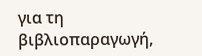για τη βιβλιοπαραγωγή,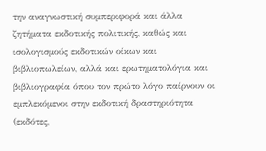την αναγνωστική συμπεριφορά και άλλα ζητήματα εκδοτικής πολιτικής, καθώς και ισολογισμούς εκδοτικών οίκων και βιβλιοπωλείων, αλλά και ερωτηματολόγια και βιβλιογραφία όπου τον πρώτο λόγο παίρνουν οι εμπλεκόμενοι στην εκδοτική δραστηριότητα (εκδότες,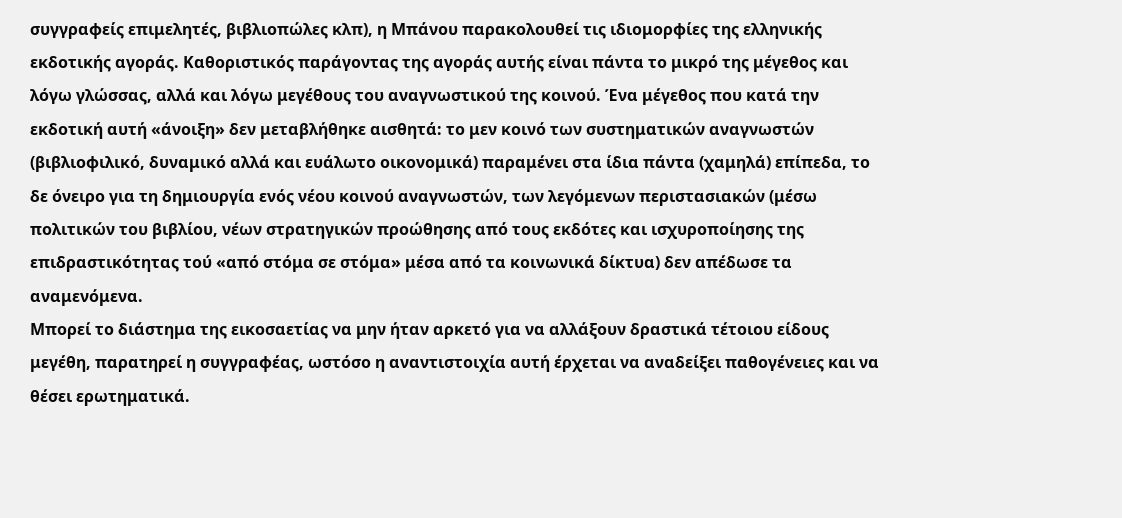συγγραφείς επιμελητές, βιβλιοπώλες κλπ), η Μπάνου παρακολουθεί τις ιδιομορφίες της ελληνικής εκδοτικής αγοράς. Καθοριστικός παράγοντας της αγοράς αυτής είναι πάντα το μικρό της μέγεθος και λόγω γλώσσας, αλλά και λόγω μεγέθους του αναγνωστικού της κοινού. Ένα μέγεθος που κατά την εκδοτική αυτή «άνοιξη» δεν μεταβλήθηκε αισθητά: το μεν κοινό των συστηματικών αναγνωστών (βιβλιοφιλικό, δυναμικό αλλά και ευάλωτο οικονομικά) παραμένει στα ίδια πάντα (χαμηλά) επίπεδα, το δε όνειρο για τη δημιουργία ενός νέου κοινού αναγνωστών, των λεγόμενων περιστασιακών (μέσω πολιτικών του βιβλίου, νέων στρατηγικών προώθησης από τους εκδότες και ισχυροποίησης της επιδραστικότητας τού «από στόμα σε στόμα» μέσα από τα κοινωνικά δίκτυα) δεν απέδωσε τα αναμενόμενα.
Μπορεί το διάστημα της εικοσαετίας να μην ήταν αρκετό για να αλλάξουν δραστικά τέτοιου είδους μεγέθη, παρατηρεί η συγγραφέας, ωστόσο η αναντιστοιχία αυτή έρχεται να αναδείξει παθογένειες και να θέσει ερωτηματικά.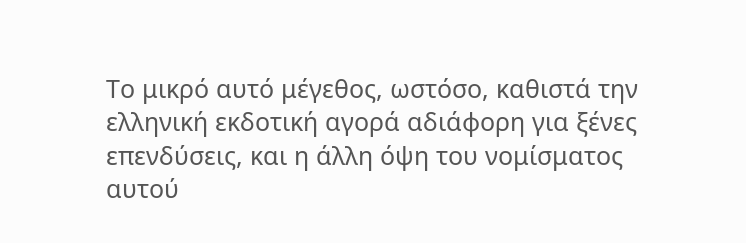Το μικρό αυτό μέγεθος, ωστόσο, καθιστά την ελληνική εκδοτική αγορά αδιάφορη για ξένες επενδύσεις, και η άλλη όψη του νομίσματος αυτού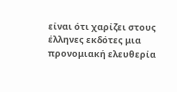είναι ότι χαρίζει στους έλληνες εκδότες μια προνομιακή ελευθερία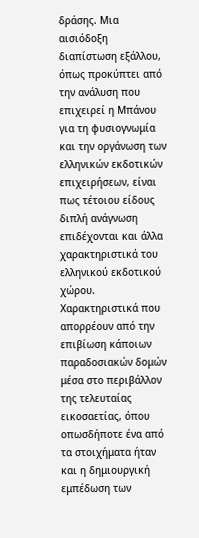δράσης. Μια αισιόδοξη διαπίστωση εξάλλου, όπως προκύπτει από την ανάλυση που επιχειρεί η Μπάνου για τη φυσιογνωμία και την οργάνωση των ελληνικών εκδοτικών επιχειρήσεων, είναι πως τέτοιου είδους διπλή ανάγνωση επιδέχονται και άλλα χαρακτηριστικά του ελληνικού εκδοτικού χώρου. Χαρακτηριστικά που απορρέουν από την επιβίωση κάποιων παραδοσιακών δομών μέσα στο περιβάλλον της τελευταίας εικοσαετίας, όπου οπωσδήποτε ένα από τα στοιχήματα ήταν και η δημιουργική εμπέδωση των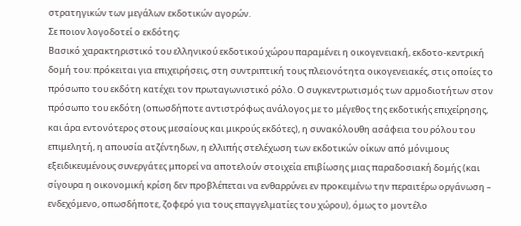στρατηγικών των μεγάλων εκδοτικών αγορών.
Σε ποιον λογοδοτεί ο εκδότης;
Βασικό χαρακτηριστικό του ελληνικού εκδοτικού χώρου παραμένει η οικογενειακή, εκδοτο-κεντρική δομή του: πρόκειται για επιχειρήσεις, στη συντριπτική τους πλειονότητα οικογενειακές, στις οποίες το πρόσωπο του εκδότη κατέχει τον πρωταγωνιστικό ρόλο. Ο συγκεντρωτισμός των αρμοδιοτήτων στον πρόσωπο του εκδότη (οπωσδήποτε αντιστρόφως ανάλογος με το μέγεθος της εκδοτικής επιχείρησης, και άρα εντονότερος στους μεσαίους και μικρούς εκδότες), η συνακόλουθη ασάφεια του ρόλου του επιμελητή, η απουσία ατζέντηδων, η ελλιπής στελέχωση των εκδοτικών οίκων από μόνιμους εξειδικευμένους συνεργάτες μπορεί να αποτελούν στοιχεία επιβίωσης μιας παραδοσιακή δομής (και σίγουρα η οικονομική κρίση δεν προβλέπεται να ενθαρρύνει εν προκειμένω την περαιτέρω οργάνωση – ενδεχόμενο, οπωσδήποτε, ζοφερό για τους επαγγελματίες του χώρου), όμως το μοντέλο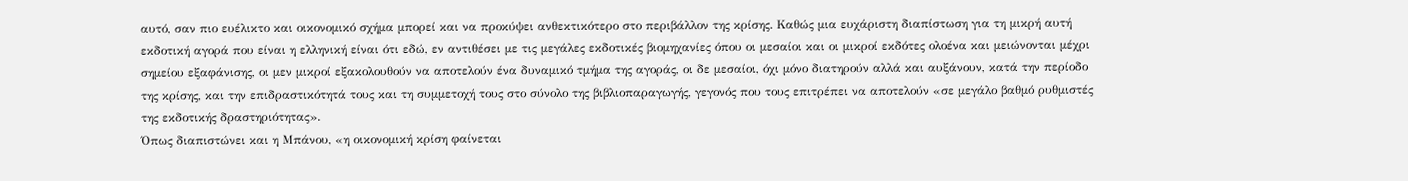αυτό, σαν πιο ευέλικτο και οικονομικό σχήμα μπορεί και να προκύψει ανθεκτικότερο στο περιβάλλον της κρίσης. Καθώς μια ευχάριστη διαπίστωση για τη μικρή αυτή εκδοτική αγορά που είναι η ελληνική είναι ότι εδώ, εν αντιθέσει με τις μεγάλες εκδοτικές βιομηχανίες όπου οι μεσαίοι και οι μικροί εκδότες ολοένα και μειώνονται μέχρι σημείου εξαφάνισης, οι μεν μικροί εξακολουθούν να αποτελούν ένα δυναμικό τμήμα της αγοράς, οι δε μεσαίοι, όχι μόνο διατηρούν αλλά και αυξάνουν, κατά την περίοδο της κρίσης, και την επιδραστικότητά τους και τη συμμετοχή τους στο σύνολο της βιβλιοπαραγωγής, γεγονός που τους επιτρέπει να αποτελούν «σε μεγάλο βαθμό ρυθμιστές της εκδοτικής δραστηριότητας».
Όπως διαπιστώνει και η Μπάνου, «η οικονομική κρίση φαίνεται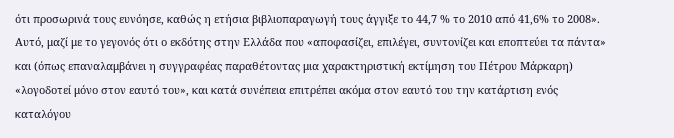ότι προσωρινά τους ευνόησε, καθώς η ετήσια βιβλιοπαραγωγή τους άγγιξε το 44,7 % το 2010 από 41,6% το 2008». Αυτό, μαζί με το γεγονός ότι ο εκδότης στην Ελλάδα που «αποφασίζει, επιλέγει, συντονίζει και εποπτεύει τα πάντα» και (όπως επαναλαμβάνει η συγγραφέας παραθέτοντας μια χαρακτηριστική εκτίμηση του Πέτρου Μάρκαρη) «λογοδοτεί μόνο στον εαυτό του», και κατά συνέπεια επιτρέπει ακόμα στον εαυτό του την κατάρτιση ενός καταλόγου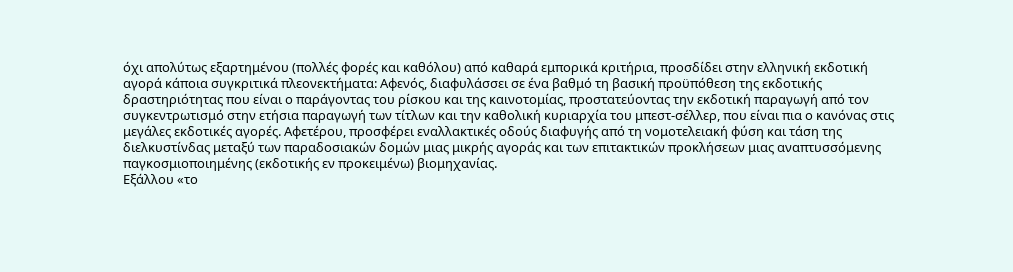όχι απολύτως εξαρτημένου (πολλές φορές και καθόλου) από καθαρά εμπορικά κριτήρια, προσδίδει στην ελληνική εκδοτική αγορά κάποια συγκριτικά πλεονεκτήματα: Αφενός, διαφυλάσσει σε ένα βαθμό τη βασική προϋπόθεση της εκδοτικής δραστηριότητας που είναι ο παράγοντας του ρίσκου και της καινοτομίας, προστατεύοντας την εκδοτική παραγωγή από τον συγκεντρωτισμό στην ετήσια παραγωγή των τίτλων και την καθολική κυριαρχία του μπεστ-σέλλερ, που είναι πια ο κανόνας στις μεγάλες εκδοτικές αγορές. Αφετέρου, προσφέρει εναλλακτικές οδούς διαφυγής από τη νομοτελειακή φύση και τάση της διελκυστίνδας μεταξύ των παραδοσιακών δομών μιας μικρής αγοράς και των επιτακτικών προκλήσεων μιας αναπτυσσόμενης παγκοσμιοποιημένης (εκδοτικής εν προκειμένω) βιομηχανίας.
Εξάλλου «το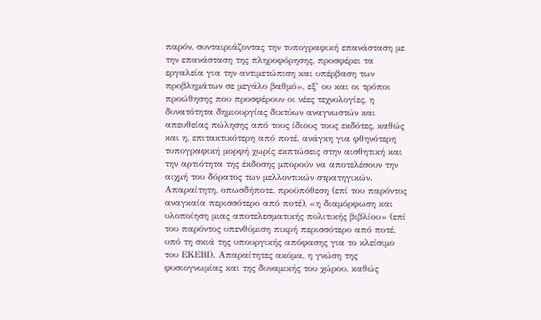παρόν, συνταιριάζοντας την τυπογραφική επανάσταση με την επανάσταση της πληροφόρησης, προσφέρει τα εργαλεία για την αντιμετώπιση και υπέρβαση των προβλημάτων σε μεγάλο βαθμό», εξ’ ου και οι τρόποι προώθησης που προσφέρουν οι νέες τεχνολογίες, η δυνατότητα δημιουργίας δικτύων αναγνωστών και απευθείας πώλησης από τους ίδιους τους εκδότες, καθώς και η, επιτακτικότερη από ποτέ, ανάγκη για φθηνότερη τυπογραφική μορφή χωρίς εκπτώσεις στην αισθητική και την αρτιότητα της έκδοσης μπορούν να αποτελέσουν την αιχμή του δόρατος των μελλοντικών στρατηγικών. Απαραίτητη, οπωσδήποτε, προϋπόθεση (επί του παρόντος αναγκαία περισσότερο από ποτέ), «η διαμόρφωση και υλοποίηση μιας αποτελεσματικής πολιτικής βιβλίου» (επί του παρόντος υπενθύμιση πικρή περισσότερο από ποτέ, υπό τη σκιά της υπουργικής απόφασης για το κλείσιμο του ΕΚΕΒΙ). Απαραίτητες ακόμα, η γνώση της φυσιογνωμίας και της δυναμικής του χώρου, καθώς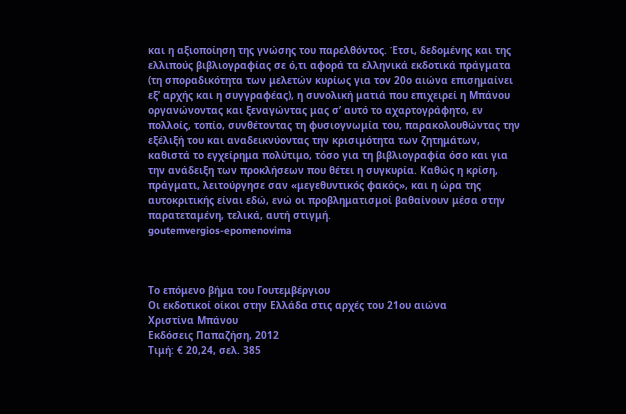και η αξιοποίηση της γνώσης του παρελθόντος. Έτσι, δεδομένης και της ελλιπούς βιβλιογραφίας σε ό,τι αφορά τα ελληνικά εκδοτικά πράγματα (τη σποραδικότητα των μελετών κυρίως για τον 20ο αιώνα επισημαίνει εξ’ αρχής και η συγγραφέας), η συνολική ματιά που επιχειρεί η Μπάνου οργανώνοντας και ξεναγώντας μας σ’ αυτό το αχαρτογράφητο, εν πολλοίς, τοπίο, συνθέτοντας τη φυσιογνωμία του, παρακολουθώντας την εξέλιξή του και αναδεικνύοντας την κρισιμότητα των ζητημάτων, καθιστά το εγχείρημα πολύτιμο, τόσο για τη βιβλιογραφία όσο και για την ανάδειξη των προκλήσεων που θέτει η συγκυρία. Καθώς η κρίση, πράγματι, λειτούργησε σαν «μεγεθυντικός φακός», και η ώρα της αυτοκριτικής είναι εδώ, ενώ οι προβληματισμοί βαθαίνουν μέσα στην παρατεταμένη, τελικά, αυτή στιγμή.
goutemvergios-epomenovima



Το επόμενο βήμα του Γουτεμβέργιου
Οι εκδοτικοί οίκοι στην Ελλάδα στις αρχές του 21ου αιώνα
Χριστίνα Μπάνου
Εκδόσεις Παπαζήση, 2012
Τιμή: € 20,24, σελ. 385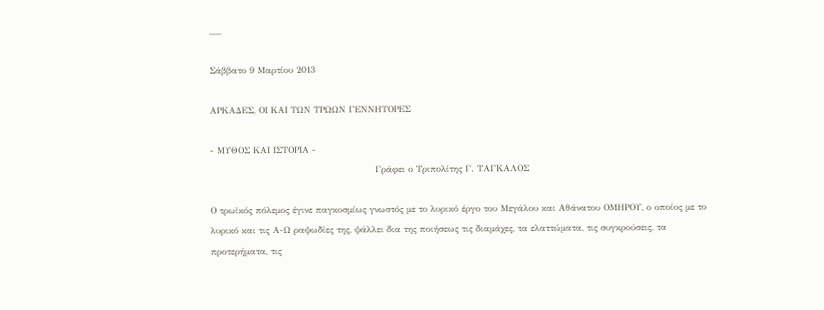___

Σάββατο 9 Μαρτίου 2013

ΑΡΚΑΔΕΣ, ΟΙ ΚΑΙ ΤΩΝ ΤΡΩΩΝ ΓΕΝΝΗΤΟΡΕΣ

- ΜΥΘΟΣ ΚΑΙ ΙΣΤΟΡΙΑ -
                                                       Γράφει ο Τριπολίτης Γ. ΤΑΓΚΑΛΟΣ

Ο τρωϊκός πόλεμος έγινε παγκοσμίως γνωστός με το λυρικό έργο του Μεγάλου και Αθάνατου ΟΜΗΡΟΥ, ο οποίος με το λυρικό και τις Α-Ω ραψωδίες της, ψάλλει δια της ποιήσεως τις διαμάχες, τα ελαττώματα, τις συγκρούσεις, τα προτερήματα, τις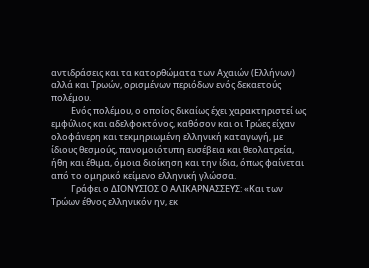αντιδράσεις και τα κατορθώματα των Αχαιών (Ελλήνων) αλλά και Τρωών, ορισμένων περιόδων ενός δεκαετούς πολέμου.
          Ενός πολέμου, ο οποίος δικαίως έχει χαρακτηριστεί ως εμφύλιος και αδελφοκτόνος, καθόσον και οι Τρώες είχαν ολοφάνερη και τεκμηριωμένη ελληνική καταγωγή, με ίδιους θεσμούς, πανομοιότυπη ευσέβεια και θεολατρεία, ήθη και έθιμα, όμοια διοίκηση και την ίδια, όπως φαίνεται από το ομηρικό κείμενο ελληνική γλώσσα.
          Γράφει ο ΔΙΟΝΥΣΙΟΣ Ο ΑΛΙΚΑΡΝΑΣΣΕΥΣ: «Και των Τρώων έθνος ελληνικόν ην, εκ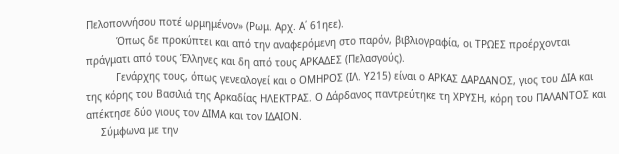Πελοποννήσου ποτέ ωρμημένον» (Ρωμ. Αρχ. Α΄ 61ηεε).
          Όπως δε προκύπτει και από την αναφερόμενη στο παρόν, βιβλιογραφία, οι ΤΡΩΕΣ προέρχονται πράγματι από τους Έλληνες και δη από τους ΑΡΚΑΔΕΣ (Πελασγούς).
          Γενάρχης τους, όπως γενεαλογεί και ο ΟΜΗΡΟΣ (ΙΛ. Υ215) είναι ο ΑΡΚΑΣ ΔΑΡΔΑΝΟΣ, γιος του ΔΙΑ και της κόρης του Βασιλιά της Αρκαδίας ΗΛΕΚΤΡΑΣ. Ο Δάρδανος παντρεύτηκε τη ΧΡΥΣΗ, κόρη του ΠΑΛΑΝΤΟΣ και απέκτησε δύο γιους τον ΔΙΜΑ και τον ΙΔΑΙΟΝ.
     Σύμφωνα με την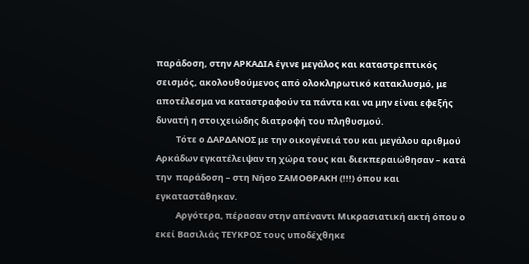παράδοση, στην ΑΡΚΑΔΙΑ έγινε μεγάλος και καταστρεπτικός σεισμός, ακολουθούμενος από ολοκληρωτικό κατακλυσμό, με αποτέλεσμα να καταστραφούν τα πάντα και να μην είναι εφεξής δυνατή η στοιχειώδης διατροφή του πληθυσμού.
          Τότε ο ΔΑΡΔΑΝΟΣ με την οικογένειά του και μεγάλου αριθμού Αρκάδων εγκατέλειψαν τη χώρα τους και διεκπεραιώθησαν – κατά την  παράδοση – στη Νήσο ΣΑΜΟΘΡΑΚΗ (!!!) όπου και εγκαταστάθηκαν.
          Αργότερα, πέρασαν στην απέναντι Μικρασιατική ακτή όπου ο εκεί Βασιλιάς ΤΕΥΚΡΟΣ τους υποδέχθηκε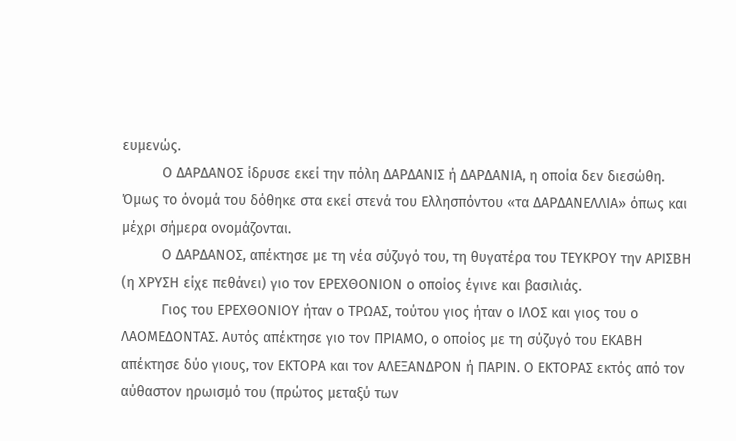ευμενώς.
          Ο ΔΑΡΔΑΝΟΣ ίδρυσε εκεί την πόλη ΔΑΡΔΑΝΙΣ ή ΔΑΡΔΑΝΙΑ, η οποία δεν διεσώθη. Όμως το όνομά του δόθηκε στα εκεί στενά του Ελλησπόντου «τα ΔΑΡΔΑΝΕΛΛΙΑ» όπως και μέχρι σήμερα ονομάζονται.
          Ο ΔΑΡΔΑΝΟΣ, απέκτησε με τη νέα σύζυγό του, τη θυγατέρα του ΤΕΥΚΡΟΥ την ΑΡΙΣΒΗ (η ΧΡΥΣΗ είχε πεθάνει) γιο τον ΕΡΕΧΘΟΝΙΟΝ ο οποίος έγινε και βασιλιάς.
          Γιος του ΕΡΕΧΘΟΝΙΟΥ ήταν ο ΤΡΩΑΣ, τούτου γιος ήταν ο ΙΛΟΣ και γιος του ο ΛΑΟΜΕΔΟΝΤΑΣ. Αυτός απέκτησε γιο τον ΠΡΙΑΜΟ, ο οποίος με τη σύζυγό του ΕΚΑΒΗ απέκτησε δύο γιους, τον ΕΚΤΟΡΑ και τον ΑΛΕΞΑΝΔΡΟΝ ή ΠΑΡΙΝ. Ο ΕΚΤΟΡΑΣ εκτός από τον αύθαστον ηρωισμό του (πρώτος μεταξύ των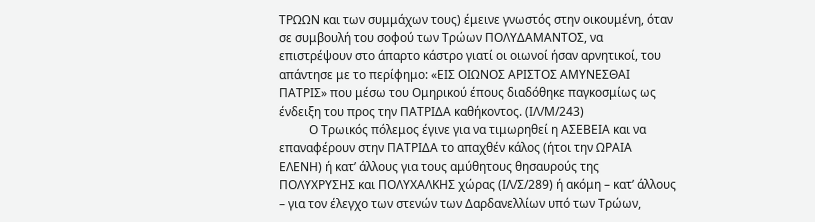ΤΡΩΩΝ και των συμμάχων τους) έμεινε γνωστός στην οικουμένη, όταν σε συμβουλή του σοφού των Τρώων ΠΟΛΥΔΑΜΑΝΤΟΣ, να επιστρέψουν στο άπαρτο κάστρο γιατί οι οιωνοί ήσαν αρνητικοί, του απάντησε με το περίφημο: «ΕΙΣ ΟΙΩΝΟΣ ΑΡΙΣΤΟΣ ΑΜΥΝΕΣΘΑΙ ΠΑΤΡΙΣ» που μέσω του Ομηρικού έπους διαδόθηκε παγκοσμίως ως ένδειξη του προς την ΠΑΤΡΙΔΑ καθήκοντος. (ΙΛ/Μ/243)
          Ο Τρωικός πόλεμος έγινε για να τιμωρηθεί η ΑΣΕΒΕΙΑ και να επαναφέρουν στην ΠΑΤΡΙΔΑ το απαχθέν κάλος (ήτοι την ΩΡΑΙΑ ΕΛΕΝΗ) ή κατ’ άλλους για τους αμύθητους θησαυρούς της ΠΟΛΥΧΡΥΣΗΣ και ΠΟΛΥΧΑΛΚΗΣ χώρας (ΙΛ/Σ/289) ή ακόμη – κατ’ άλλους – για τον έλεγχο των στενών των Δαρδανελλίων υπό των Τρώων,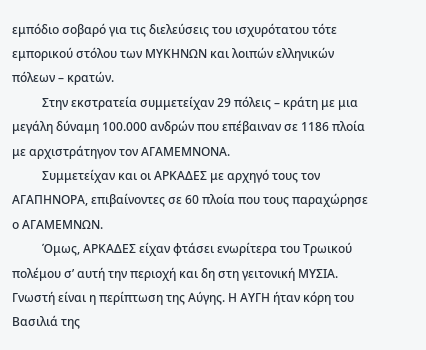εμπόδιο σοβαρό για τις διελεύσεις του ισχυρότατου τότε εμπορικού στόλου των ΜΥΚΗΝΩΝ και λοιπών ελληνικών πόλεων – κρατών.
          Στην εκστρατεία συμμετείχαν 29 πόλεις – κράτη με μια μεγάλη δύναμη 100.000 ανδρών που επέβαιναν σε 1186 πλοία με αρχιστράτηγον τον ΑΓΑΜΕΜΝΟΝΑ.
          Συμμετείχαν και οι ΑΡΚΑΔΕΣ με αρχηγό τους τον ΑΓΑΠΗΝΟΡΑ, επιβαίνοντες σε 60 πλοία που τους παραχώρησε ο ΑΓΑΜΕΜΝΩΝ.
          Όμως, ΑΡΚΑΔΕΣ είχαν φτάσει ενωρίτερα του Τρωικού πολέμου σ’ αυτή την περιοχή και δη στη γειτονική ΜΥΣΙΑ. Γνωστή είναι η περίπτωση της Αύγης. Η ΑΥΓΗ ήταν κόρη του Βασιλιά της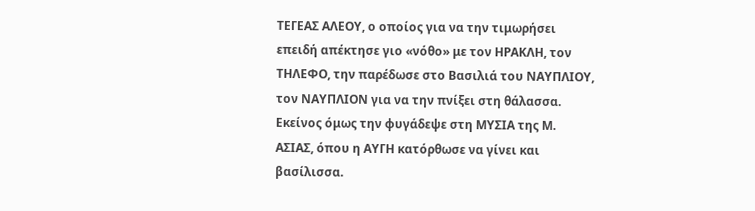ΤΕΓΕΑΣ ΑΛΕΟΥ, ο οποίος για να την τιμωρήσει επειδή απέκτησε γιο «νόθο» με τον ΗΡΑΚΛΗ, τον ΤΗΛΕΦΟ, την παρέδωσε στο Βασιλιά του ΝΑΥΠΛΙΟΥ, τον ΝΑΥΠΛΙΟΝ για να την πνίξει στη θάλασσα. Εκείνος όμως την φυγάδεψε στη ΜΥΣΙΑ της Μ. ΑΣΙΑΣ, όπου η ΑΥΓΗ κατόρθωσε να γίνει και βασίλισσα.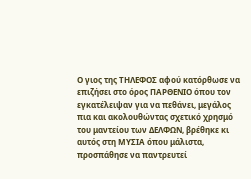Ο γιος της ΤΗΛΕΦΟΣ αφού κατόρθωσε να επιζήσει στο όρος ΠΑΡΘΕΝΙΟ όπου τον εγκατέλειψαν για να πεθάνει, μεγάλος πια και ακολουθώντας σχετικό χρησμό του μαντείου των ΔΕΛΦΩΝ, βρέθηκε κι αυτός στη ΜΥΣΙΑ όπου μάλιστα, προσπάθησε να παντρευτεί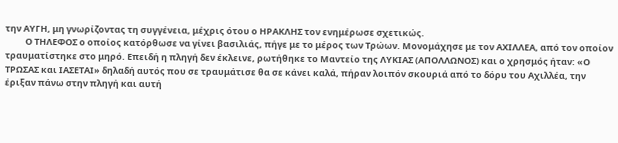την ΑΥΓΗ, μη γνωρίζοντας τη συγγένεια, μέχρις ότου ο ΗΡΑΚΛΗΣ τον ενημέρωσε σχετικώς.
          Ο ΤΗΛΕΦΟΣ ο οποίος κατόρθωσε να γίνει βασιλιάς, πήγε με το μέρος των Τρώων. Μονομάχησε με τον ΑΧΙΛΛΕΑ, από τον οποίον τραυματίστηκε στο μηρό. Επειδή η πληγή δεν έκλεινε, ρωτήθηκε το Μαντείο της ΛΥΚΙΑΣ (ΑΠΟΛΛΩΝΟΣ) και ο χρησμός ήταν: «Ο ΤΡΩΣΑΣ και ΙΑΣΕΤΑΙ» δηλαδή αυτός που σε τραυμάτισε θα σε κάνει καλά, πήραν λοιπόν σκουριά από το δόρυ του Αχιλλέα, την έριξαν πάνω στην πληγή και αυτή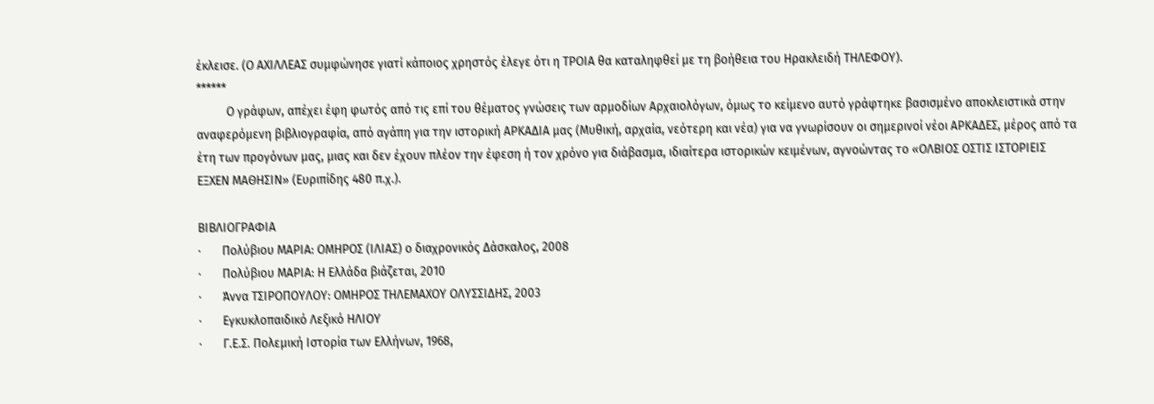έκλεισε. (Ο ΑΧΙΛΛΕΑΣ συμφώνησε γιατί κάποιος χρηστός έλεγε ότι η ΤΡΟΙΑ θα καταληφθεί με τη βοήθεια του Ηρακλειδή ΤΗΛΕΦΟΥ).
******
          Ο γράφων, απέχει έφη φωτός από τις επί του θέματος γνώσεις των αρμοδίων Αρχαιολόγων, όμως το κείμενο αυτό γράφτηκε βασισμένο αποκλειστικά στην αναφερόμενη βιβλιογραφία, από αγάπη για την ιστορική ΑΡΚΑΔΙΑ μας (Μυθική, αρχαία, νεότερη και νέα) για να γνωρίσουν οι σημερινοί νέοι ΑΡΚΑΔΕΣ, μέρος από τα έτη των προγόνων μας, μιας και δεν έχουν πλέον την έφεση ή τον χρόνο για διάβασμα, ιδιαίτερα ιστορικών κειμένων, αγνοώντας το «ΟΛΒΙΟΣ ΟΣΤΙΣ ΙΣΤΟΡΙΕΙΣ ΕΞΧΕΝ ΜΑΘΗΣΙΝ» (Ευριπίδης 480 π.χ.).

ΒΙΒΛΙΟΓΡΑΦΙΑ
·       Πολύβιου ΜΑΡΙΑ: ΟΜΗΡΟΣ (ΙΛΙΑΣ) ο διαχρονικός Δάσκαλος, 2008
·       Πολύβιου ΜΑΡΙΑ: Η Ελλάδα βιάζεται, 2010
·       Άννα ΤΣΙΡΟΠΟΥΛΟΥ: ΟΜΗΡΟΣ ΤΗΛΕΜΑΧΟΥ ΟΛΥΣΣΙΔΗΣ, 2003
·       Εγκυκλοπαιδικό Λεξικό ΗΛΙΟΥ
·       Γ.Ε.Σ. Πολεμική Ιστορία των Ελλήνων, 1968,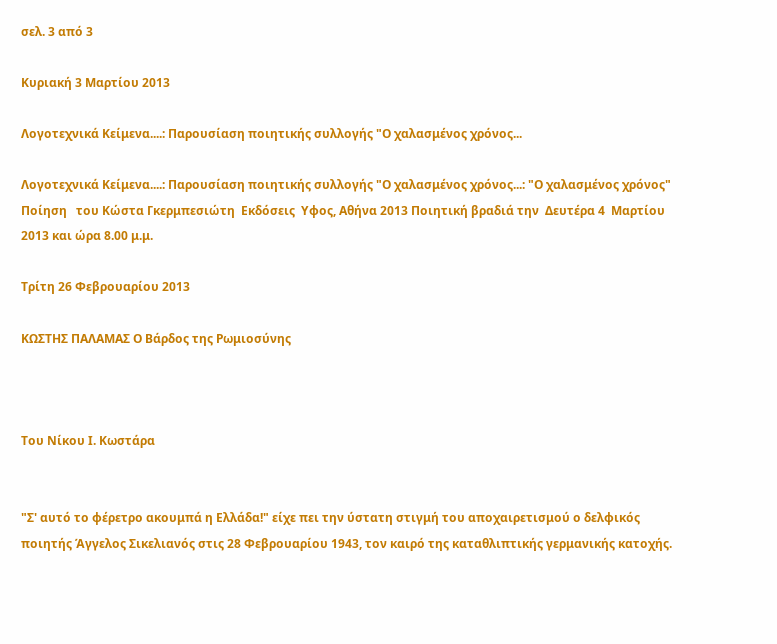σελ. 3 από 3

Κυριακή 3 Μαρτίου 2013

Λογοτεχνικά Κείμενα....: Παρουσίαση ποιητικής συλλογής "Ο χαλασμένος χρόνος...

Λογοτεχνικά Κείμενα....: Παρουσίαση ποιητικής συλλογής "Ο χαλασμένος χρόνος...: "Ο χαλασμένος χρόνος" Ποίηση   του Κώστα Γκερμπεσιώτη  Εκδόσεις  Υφος, Αθήνα 2013 Ποιητική βραδιά την  Δευτέρα 4  Μαρτίου 2013 και ώρα 8.00 μ.μ.

Τρίτη 26 Φεβρουαρίου 2013

ΚΩΣΤΗΣ ΠΑΛΑΜΑΣ Ο Βάρδος της Ρωμιοσύνης



Του Νίκου Ι. Κωστάρα


"Σ' αυτό το φέρετρο ακουμπά η Ελλάδα!" είχε πει την ύστατη στιγμή του αποχαιρετισμού ο δελφικός ποιητής Άγγελος Σικελιανός στις 28 Φεβρουαρίου 1943, τον καιρό της καταθλιπτικής γερμανικής κατοχής.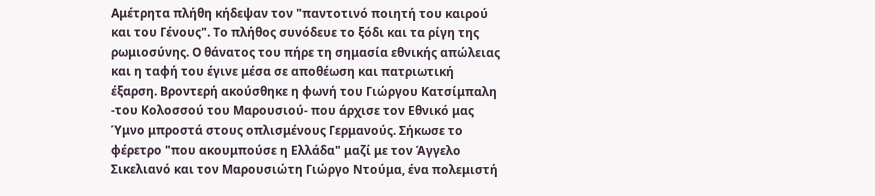Αμέτρητα πλήθη κήδεψαν τον "παντοτινό ποιητή του καιρού και του Γένους". Το πλήθος συνόδευε το ξόδι και τα ρίγη της ρωμιοσύνης. Ο θάνατος του πήρε τη σημασία εθνικής απώλειας και η ταφή του έγινε μέσα σε αποθέωση και πατριωτική έξαρση. Βροντερή ακούσθηκε η φωνή του Γιώργου Κατσίμπαλη -του Κολοσσού του Μαρουσιού- που άρχισε τον Εθνικό μας Ύμνο μπροστά στους οπλισμένους Γερμανούς. Σήκωσε το φέρετρο "που ακουμπούσε η Ελλάδα" μαζί με τον Άγγελο Σικελιανό και τον Μαρουσιώτη Γιώργο Ντούμα, ένα πολεμιστή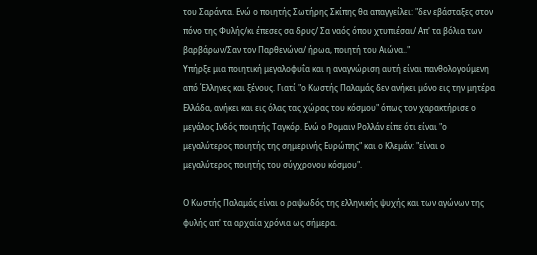του Σαράντα. Ενώ ο ποιητής Σωτήρης Σκίπης θα απαγγείλει: "δεν εβάσταξες στον πόνο της Φυλής/κι έπεσες σα δρυς/ Σα ναός όπου χτυπιέσαι/ Aπ' τα βόλια των βαρβάρων/Σαν τον Παρθενώνα/ ήρωα, ποιητή του Αιώνα.."
Υπήρξε μια ποιητική μεγαλοφυΐα και η αναγνώριση αυτή είναι πανθoλογούμενη από Έλληνες και ξένους. Γιατί "ο Κωστής Παλαμάς δεν ανήκει μόνο εις την μητέρα Ελλάδα, ανήκει και εις όλας τας χώρας του κόσμου" όπως τον χαρακτήρισε ο μεγάλος Iνδός ποιητής Ταγκόρ. Ενώ ο Ρομαιν Ρολλάν είπε ότι είναι "ο μεγαλύτερος ποιητής της σημερινής Ευρώπης" και ο Κλεμάν: "είναι ο μεγαλύτερος ποιητής του σύγχρονου κόσμου".

Ο Κωστής Παλαμάς είναι ο ραψωδός της ελληνικής ψυχής και των αγώνων της φυλής απ' τα αρχαία χρόνια ως σήμερα.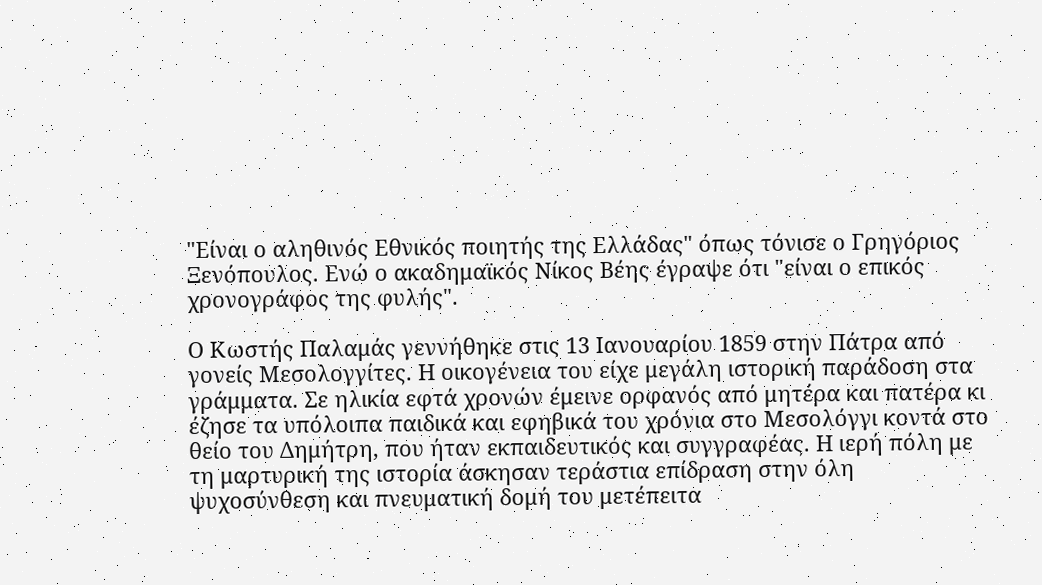"Είναι ο αληθινός Εθνικός ποιητής της Ελλάδας" όπως τόνισε ο Γρηγόριος Ξενόπουλος. Ενώ ο ακαδημαϊκός Νίκος Βέης έγραψε ότι "είναι ο επικός χρονογράφος της φυλής".

Ο Κωστής Παλαμάς γεννήθηκε στις 13 Ιανουαρίου 1859 στην Πάτρα από γονείς Μεσολογγίτες. Η οικογένεια του είχε μεγάλη ιστορική παράδοση στα γράμματα. Σε ηλικία εφτά χρονών έμεινε ορφανός από μητέρα και πατέρα κι έζησε τα υπόλοιπα παιδικά και εφηβικά του χρόνια στο Μεσολόγγι κοντά στο θείο του Δημήτρη, που ήταν εκπαιδευτικός και συγγραφέας. Η ιερή πόλη με τη μαρτυρική της ιστορία άσκησαν τεράστια επίδραση στην όλη ψυχοσύνθεση και πνευματική δομή του μετέπειτα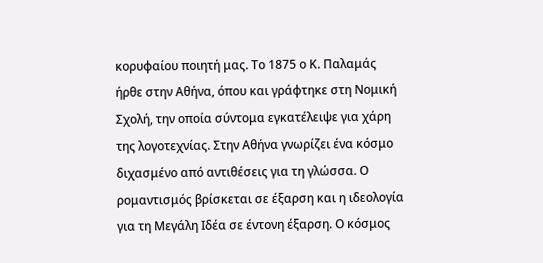κορυφαίου ποιητή μας. Το 1875 ο Κ. Παλαμάς ήρθε στην Αθήνα, όπου και γράφτηκε στη Νομική Σχολή, την οποία σύντομα εγκατέλειψε για χάρη της λογοτεχνίας. Στην Αθήνα γνωρίζει ένα κόσμο διχασμένο από αντιθέσεις για τη γλώσσα. Ο ρομαντισμός βρίσκεται σε έξαρση και η ιδεολογία για τη Μεγάλη Ιδέα σε έντονη έξαρση. Ο κόσμος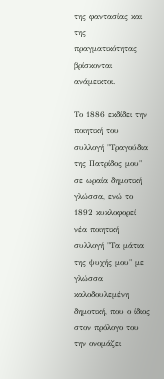της φαντασίας και της πραγματικότητας βρίσκονται ανάμεικτοι.

Το 1886 εκδίδει την ποιητική του συλλογή "Τραγούδια της Πατρίδος μου" σε ωραία δημοτική γλώσσα, ενώ το 1892 κυκλοφορεί νέα ποιητική συλλογή "Τα μάτια της ψυχής μου" με γλώσσα καλοδουλεμένη δημοτική, που ο ίδιος στον πρόλογο του την ονομάζει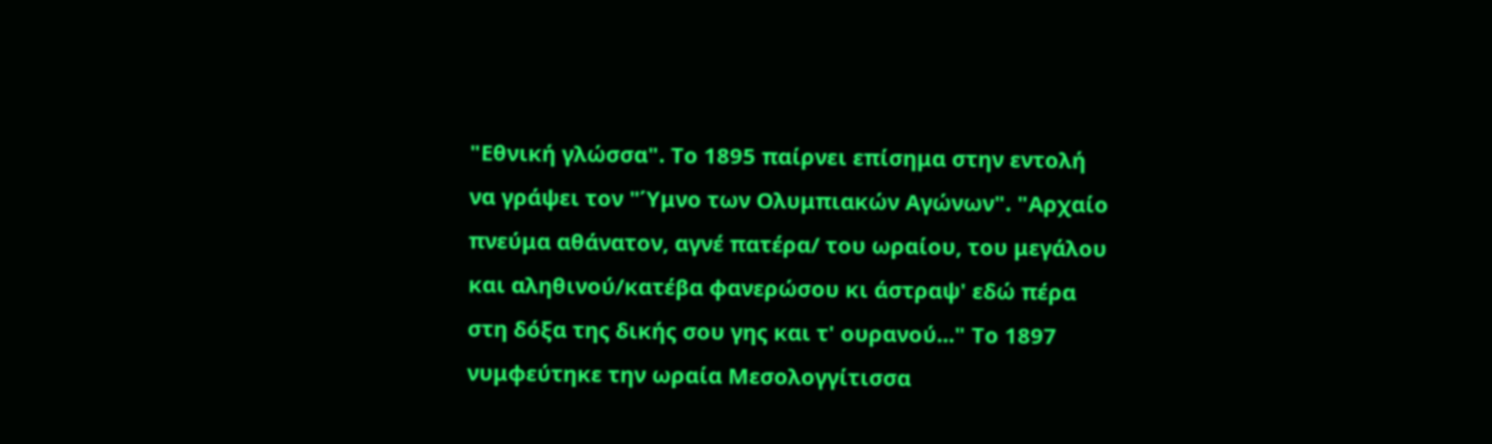"Εθνική γλώσσα". Το 1895 παίρνει επίσημα στην εντολή να γράψει τον "Ύμνο των Ολυμπιακών Αγώνων". "Αρχαίο πνεύμα αθάνατον, αγνέ πατέρα/ του ωραίου, του μεγάλου και αληθινού/κατέβα φανερώσου κι άστραψ' εδώ πέρα στη δόξα της δικής σου γης και τ' ουρανού..." Το 1897 νυμφεύτηκε την ωραία Μεσολογγίτισσα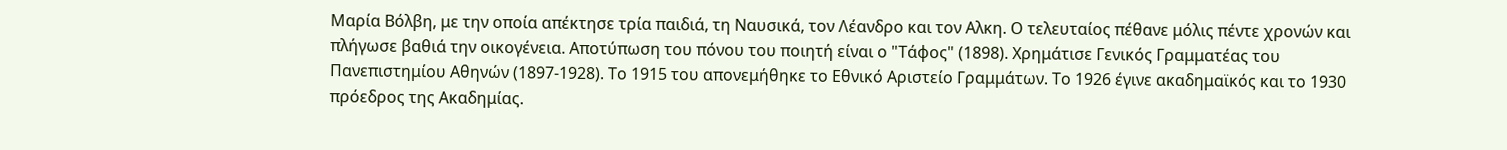Μαρία Βόλβη, με την οποία απέκτησε τρία παιδιά, τη Ναυσικά, τον Λέανδρο και τον Αλκη. Ο τελευταίος πέθανε μόλις πέντε χρονών και πλήγωσε βαθιά την οικογένεια. Αποτύπωση του πόνου του ποιητή είναι ο "Τάφος" (1898). Χρημάτισε Γενικός Γραμματέας του Πανεπιστημίου Αθηνών (1897-1928). Το 1915 του απονεμήθηκε το Εθνικό Αριστείο Γραμμάτων. Το 1926 έγινε ακαδημαϊκός και το 1930 πρόεδρος της Ακαδημίας.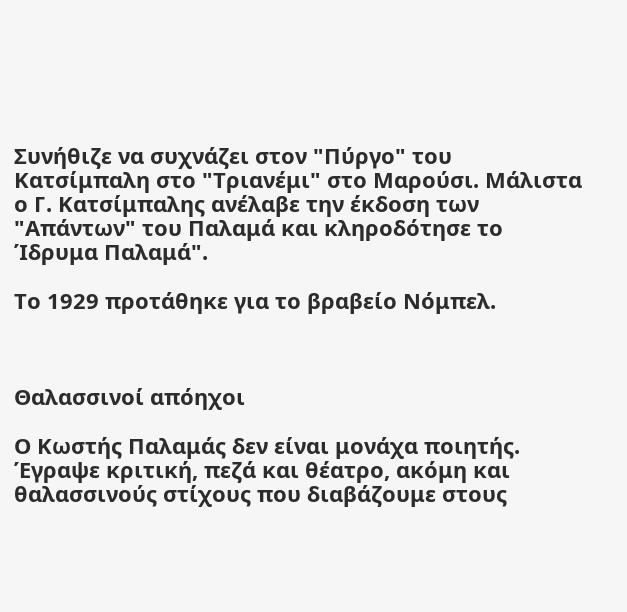Συνήθιζε να συχνάζει στον "Πύργο" του Κατσίμπαλη στο "Τριανέμι" στο Μαρούσι. Μάλιστα ο Γ. Κατσίμπαλης ανέλαβε την έκδοση των "Απάντων" του Παλαμά και κληροδότησε το Ίδρυμα Παλαμά".

Tο 1929 προτάθηκε για το βραβείο Νόμπελ.



Θαλασσινοί απόηχοι

Ο Κωστής Παλαμάς δεν είναι μονάχα ποιητής. Έγραψε κριτική, πεζά και θέατρο, ακόμη και θαλασσινούς στίχους που διαβάζουμε στους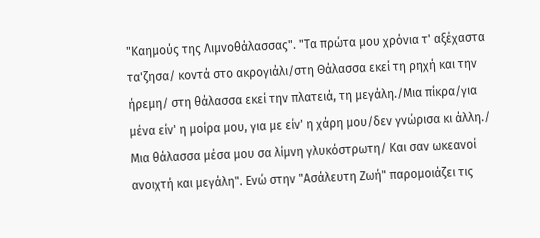"Καημούς της Λιμνοθάλασσας". "Τα πρώτα μου χρόνια τ' αξέχαστα τα'ζησα/ κοντά στο ακρογιάλι/στη Θάλασσα εκεί τη ρηχή και την ήρεμη/ στη θάλασσα εκεί την πλατειά, τη μεγάλη./Μια πίκρα/για μένα είν' η μοίρα μου, για με είν' η χάρη μου/δεν γνώρισα κι άλλη./ Μια θάλασσα μέσα μου σα λίμνη γλυκόστρωτη/ Και σαν ωκεανοί ανοιχτή και μεγάλη". Ενώ στην "Ασάλευτη Ζωή" παρομοιάζει τις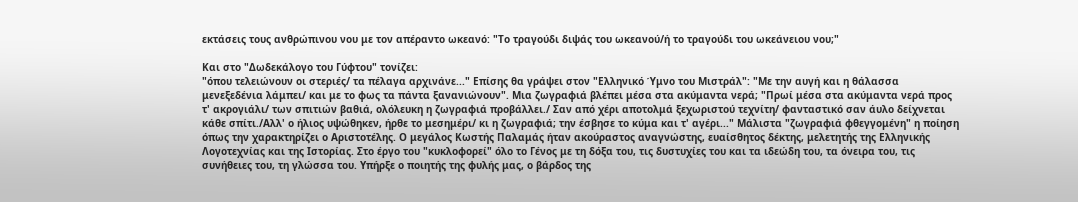εκτάσεις τους ανθρώπινου νου με τον απέραντο ωκεανό: "Το τραγούδι διψάς του ωκεανού/ή το τραγούδι του ωκεάνειου νου;"

Και στο "Δωδεκάλογο του Γύφτου" τονίζει:
"όπου τελειώνουν οι στεριές/ τα πέλαγα αρχινάνε..." Επίσης θα γράψει στον "Ελληνικό Ύμνο του Μιστράλ": "Με την αυγή και η θάλασσα μενεξεδένια λάμπει/ και με το φως τα πάντα ξανανιώνουν". Μια ζωγραφιά βλέπει μέσα στα ακύμαντα νερά; "Πρωί μέσα στα ακύμαντα νερά προς τ' ακρογιάλι/ των σπιτιών βαθιά, ολόλευκη η ζωγραφιά προβάλλει./ Σαν από χέρι αποτολμά ξεχωριστού τεχνίτη/ φανταστικό σαν άυλο δείχνεται κάθε σπίτι./Αλλ' ο ήλιος υψώθηκεν, ήρθε το μεσημέρι/ κι η ζωγραφιά; την έσβησε το κύμα και τ' αγέρι..." Μάλιστα "ζωγραφιά φθεγγομένη" η ποίηση όπως την χαρακτηρίζει ο Αριστοτέλης. Ο μεγάλος Κωστής Παλαμάς ήταν ακούραστος αναγνώστης, ευαίσθητος δέκτης, μελετητής της Ελληνικής Λογοτεχνίας και της Ιστορίας. Στο έργο του "κυκλοφορεί" όλο το Γένος με τη δόξα του, τις δυστυχίες του και τα ιδεώδη του, τα όνειρα του, τις συνήθειες του, τη γλώσσα του. Υπήρξε ο ποιητής της φυλής μας, ο βάρδος της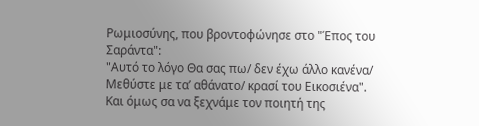Ρωμιοσύνης, που βροντοφώνησε στο "Έπος του Σαράντα":
"Αυτό το λόγο Θα σας πω/ δεν έχω άλλο κανένα/ Μεθύστε με τα’ αθάνατο/ κρασί του Εικοσιένα".
Και όμως σα να ξεχνάμε τον ποιητή της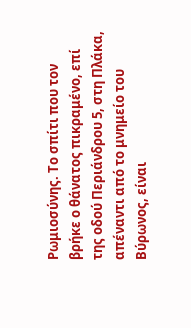Ρωμιοσύνης. Το σπίτι που τον βρήκε ο θάνατος πικραμένο, επί της οδού Περιάνδρου 5, στη Πλάκα, απέναντι από το μνημείο του Βύρωνος, είναι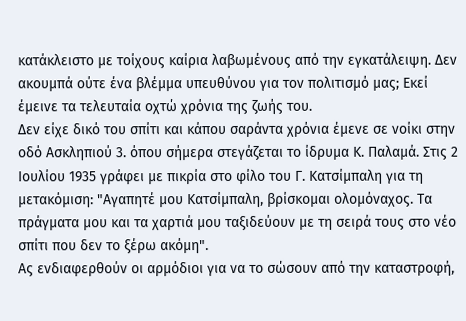κατάκλειστο με τοίχους καίρια λαβωμένους από την εγκατάλειψη. Δεν ακουμπά ούτε ένα βλέμμα υπευθύνου για τον πολιτισμό μας; Εκεί έμεινε τα τελευταία οχτώ χρόνια της ζωής του.
Δεν είχε δικό του σπίτι και κάπου σαράντα χρόνια έμενε σε νοίκι στην οδό Ασκληπιού 3. όπου σήμερα στεγάζεται το ίδρυμα Κ. Παλαμά. Στις 2 Ιουλίου 1935 γράφει με πικρία στο φίλο του Γ. Κατσίμπαλη για τη μετακόμιση: "Αγαπητέ μου Κατσίμπαλη, βρίσκομαι ολομόναχος. Τα πράγματα μου και τα χαρτιά μου ταξιδεύουν με τη σειρά τους στο νέο σπίτι που δεν το ξέρω ακόμη".
Ας ενδιαφερθούν οι αρμόδιοι για να το σώσουν από την καταστροφή,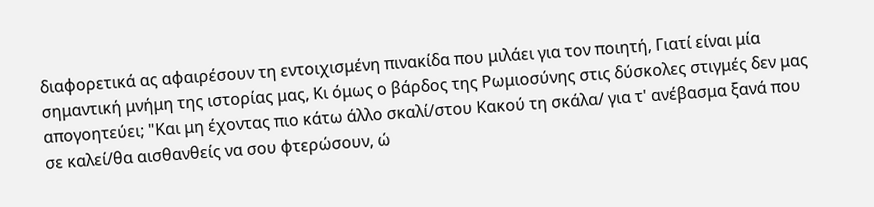διαφορετικά ας αφαιρέσουν τη εντοιχισμένη πινακίδα που μιλάει για τον ποιητή, Γιατί είναι μία σημαντική μνήμη της ιστορίας μας, Κι όμως ο βάρδος της Ρωμιοσύνης στις δύσκολες στιγμές δεν μας απογοητεύει; "Και μη έχοντας πιο κάτω άλλο σκαλί/στου Κακού τη σκάλα/ για τ' ανέβασμα ξανά που σε καλεί/θα αισθανθείς να σου φτερώσουν, ώ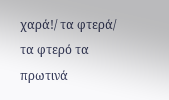χαρά!/ τα φτερά/ τα φτερό τα πρωτινά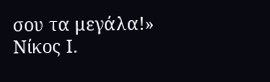σου τα μεγάλα!»
Νίκος Ι.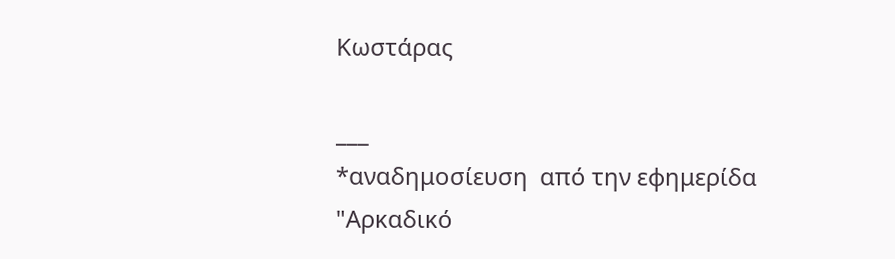Κωστάρας

___
*αναδημοσίευση  από την εφημερίδα "Αρκαδικό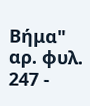Βήμα" αρ. φυλ. 247 -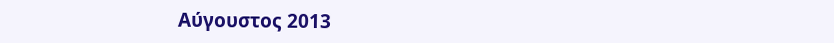Αύγουστος 2013